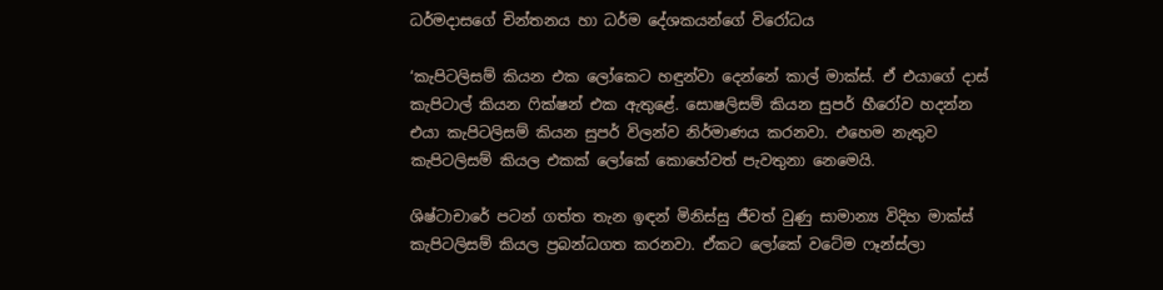ධර්මදාසගේ චින්තනය හා ධර්ම දේශකයන්ගේ විරෝධය

‘කැපිටලිසම් කියන එක ලෝකෙට හඳුන්වා දෙන්නේ කාල් මාක්ස්. ඒ එයාගේ දාස් කැපිටාල් කියන ෆික්ෂන් එක ඇතුළේ. සොෂලිසම් කියන සුපර් හීරෝව හදන්න එයා කැපිටලිසම් කියන සුපර් විලන්ව නිර්මාණය කරනවා. එහෙම නැතුව කැපිටලිසම් කියල එකක් ලෝකේ කොහේවත් පැවතුනා නෙමෙයි.

ශිෂ්ටාචාරේ පටන් ගත්ත තැන ඉඳන් මිනිස්සු ජීවත් වුණු සාමාන්‍ය විදිහ මාක්ස් කැපිටලිසම් කියල ප්‍රබන්ධගත කරනවා. ඒකට ලෝකේ වටේම ෆෑන්ස්ලා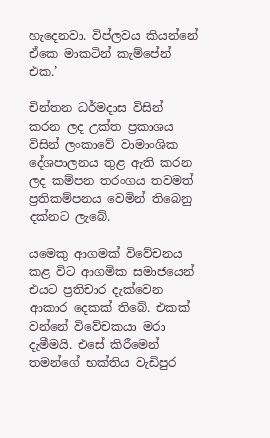හැදෙනවා. විප්ලවය කියන්නේ ඒකෙ මාකටින් කැම්පේන් එක.’

චින්තන ධර්මදාස විසින් කරන ලද උක්ත ප්‍ර‍කාශය විසින් ලංකාවේ වාමාංශික දේශපාලනය තුළ ඇති කරන ලද කම්පන තරංගය තවමත් ප්‍ර‍තිකම්පනය වෙමින් තිබෙනු දක්නට ලැබේ.

යමෙකු ආගමක් විවේචනය කළ විට ආගමික සමාජයෙන් එයට ප්‍ර‍තිචාර දැක්වෙන ආකාර දෙකක් තිබේ. එකක් වන්නේ විවේචකයා මරා දැමීමයි. එසේ කිරීමෙන් තමන්ගේ භක්තිය වැඩිපුර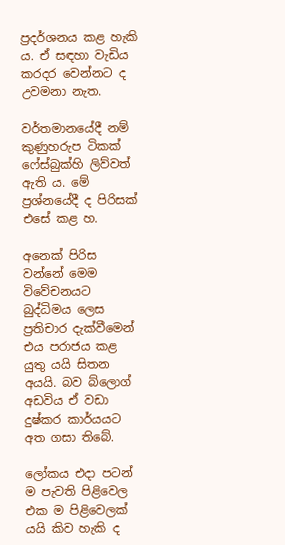ප්‍ර‍දර්ශනය කළ හැකි ය. ඒ සඳහා වැඩිය කරදර වෙන්නට ද උවමනා නැත.

වර්තමානයේදී නම් කුණුහරුප ටිකක් ෆේස්බුක්හි ලිව්වත් ඇති ය. මේ ප්‍ර‍ශ්නයේදී ද පිරිසක් එසේ කළ හ.

අනෙක් පිරිස වන්නේ මෙම විවේචනයට බුද්ධිමය ලෙස ප්‍ර‍තිචාර දැක්වීමෙන් එය පරාජය කළ යුතු යයි සිතන අයයි. බව බ්ලොග් අඩවිය ඒ වඩා දුෂ්කර කාර්යයට අත ගසා තිබේ.

ලෝකය එදා පටන් ම පැවති පිළිවෙල එක ම පිළිවෙලක් යයි කිව හැකි ද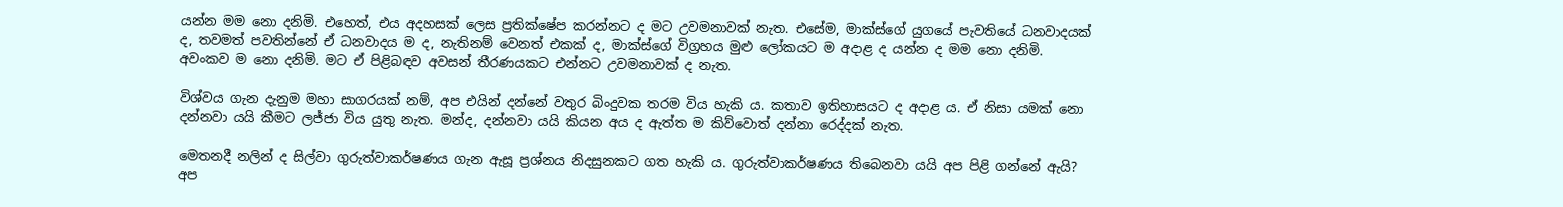යන්න මම නො දනිමි. එහෙත්, එය අදහසක් ලෙස ප්‍ර‍තික්ෂේප කරන්නට ද මට උවමනාවක් නැත. එසේම, මාක්ස්ගේ යුගයේ පැවතියේ ධනවාදයක් ද, තවමත් පවතින්නේ ඒ ධනවාදය ම ද, නැතිනම් වෙනත් එකක් ද, මාක්ස්ගේ විග්‍ර‍හය මුළු ලෝකයට ම අදාළ ද යන්න ද මම නො දනිමි. අවංකව ම නො දනිමි. මට ඒ පිළිබඳව අවසන් තීරණයකට එන්නට උවමනාවක් ද නැත.

විශ්වය ගැන දැනුම මහා සාගරයක් නම්, අප එයින් දන්නේ වතුර බිංදුවක තරම විය හැකි ය. කතාව ඉතිහාසයට ද අදාළ ය. ඒ නිසා යමක් නො දන්නවා යයි කීමට ලජ්ජා විය යුතු නැත. මන්ද, දන්නවා යයි කියන අය ද ඇත්ත ම කිව්වොත් දන්නා රෙද්දක් නැත.

මෙතනදී නලින් ද සිල්වා ගුරුත්වාකර්ෂණය ගැන ඇසූ ප්‍ර‍ශ්නය නිදසුනකට ගත හැකි ය. ගුරුත්වාකර්ෂණය තිබෙනවා යයි අප පිළි ගන්නේ ඇයි? අප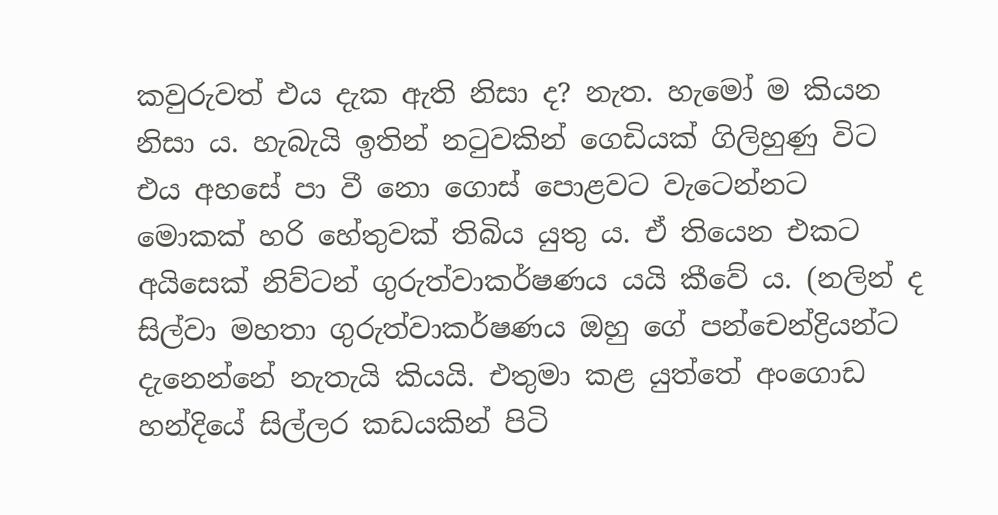කවුරුවත් එය දැක ඇති නිසා ද? නැත. හැමෝ ම කියන නිසා ය. හැබැයි ඉතින් නටුවකින් ගෙඩියක් ගිලිහුණු විට එය අහසේ පා වී නො ගොස් පොළවට වැටෙන්නට මොකක් හරි හේතුවක් තිබිය යුතු ය. ඒ තියෙන එකට අයිසෙක් නිව්ටන් ගුරුත්වාකර්ෂණය යයි කීවේ ය. (නලින් ද සිල්වා මහතා ගුරුත්වාකර්ෂණය ඔහු ගේ පන්චෙන්ද්‍රියන්ට දැනෙන්නේ නැතැයි කියයි. එතුමා කළ යුත්තේ අංගොඩ හන්දියේ සිල්ලර කඩයකින් පිටි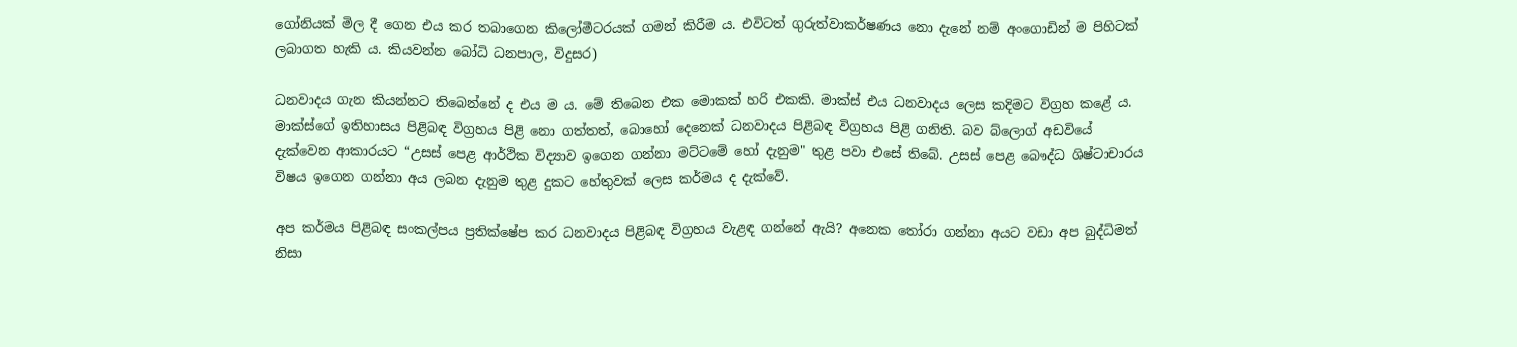ගෝනියක්‌ මිල දී ගෙන එය කර තබාගෙන කිලෝමීටරයක්‌ ගමන් කිරීම ය. එවිටත් ගුරුත්වාකර්ෂණය නො දැනේ නම් අංගොඩින් ම පිහිටක්‌ ලබාගත හැකි ය. කියවන්න බෝධි ධනපාල, විදුසර)

ධනවාදය ගැන කියන්නට තිබෙන්නේ ද එය ම ය. මේ තිබෙන එක මොකක් හරි එකකි. මාක්ස් එය ධනවාදය ලෙස කදිමට විග්‍ර‍හ කළේ ය. මාක්ස්ගේ ඉතිහාසය පිළිබඳ විග්‍ර‍හය පිළි නො ගත්තත්, බොහෝ දෙනෙක් ධනවාදය පිළිබඳ විග්‍ර‍හය පිළි ගනිති. බව බ්ලොග් අඩවියේ දැක්වෙන ආකාරයට “උසස් පෙළ ආර්ථික විද්‍යාව ඉගෙන ගන්නා මට්ටමේ හෝ දැනුම" තුළ පවා එසේ තිබේ. උසස් පෙළ බෞද්ධ ශිෂ්ටාචාරය විෂය ඉගෙන ගන්නා අය ලබන දැනුම තුළ දුකට හේතුවක් ලෙස කර්මය ද දැක්වේ.

අප කර්මය පිළිබඳ සංකල්පය ප්‍ර‍තික්ෂේප කර ධනවාදය පිළිබඳ විග්‍ර‍හය වැළඳ ගන්නේ ඇයි? අනෙක තෝරා ගන්නා අයට වඩා අප බුද්ධිමත් නිසා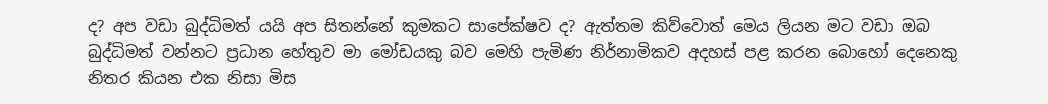ද? අප වඩා බුද්ධිමත් යයි අප සිතන්නේ කුමකට සාපේක්ෂව ද? ඇත්තම කිව්වොත් මෙය ලියන මට වඩා ඔබ බුද්ධිමත් වන්නට ප්‍ර‍ධාන හේතුව මා මෝඩයකු බව මෙහි පැමිණ නිර්නාමිකව අදහස් පළ කරන බොහෝ දෙනෙකු නිතර කියන එක නිසා මිස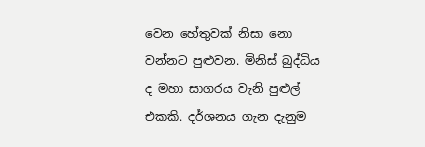වෙන හේතුවක් නිසා නො වන්නට පුළුවන. මිනිස් බුද්ධිය ද මහා සාගරය වැනි පුළුල් එකකි. දර්ශනය ගැන දැනුම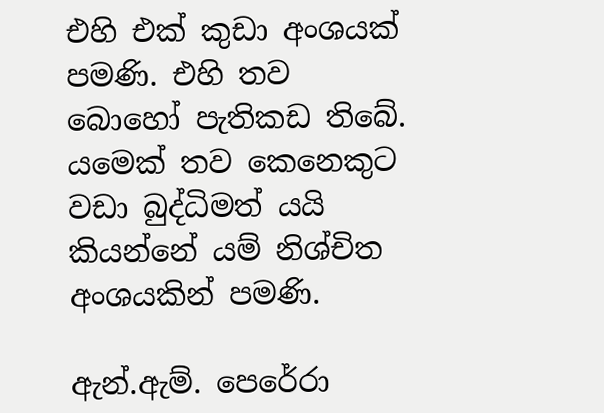එහි එක් කුඩා අංශයක් පමණි. එහි තව බොහෝ පැතිකඩ තිබේ. යමෙක් තව කෙනෙකුට වඩා බුද්ධිමත් යයි කියන්නේ යම් නිශ්චිත අංශයකින් පමණි.

ඇන්.ඇම්. පෙරේරා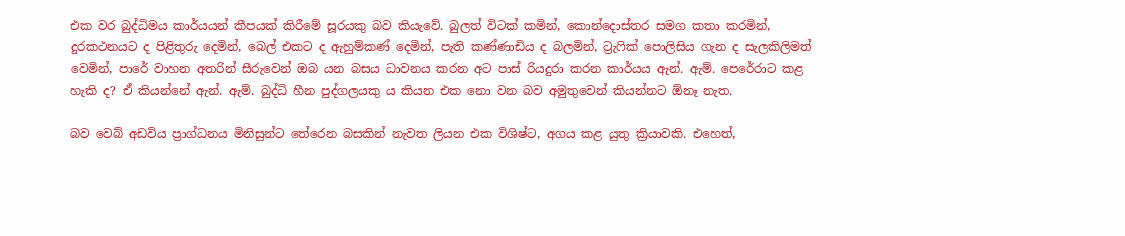එක වර බුද්ධිමය කාර්යයන් කීපයක් කිරීමේ සූරයකු බව කියැවේ. බුලත් විටක් කමින්, කොන්දොස්තර සමග කතා කරමින්, දුරකථනයට ද පිළිතුරු දෙමින්, බෙල් එකට ද ඇහුම්කණ් දෙමින්, පැති කණ්ණාඩිය ද බලමින්, ට්‍රැෆික් පොලිසිය ගැන ද සැලකිලිමත් වෙමින්, පාරේ වාහන අතරින් සීරුවෙන් ඔබ යන බසය ධාවනය කරන අට පාස් රියදුරා කරන කාර්යය ඇන්. ඇම්. පෙරේරාට කළ හැකි ද? ඒ කියන්නේ ඇන්. ඇම්. බුද්ධි හීන පුද්ගලයකු ය කියන එක නො වන බව අමුතුවෙන් කියන්නට ඕනෑ නැත.

බව වෙබ් අඩවිය ප්‍රාග්ධනය මිනිසුන්ට තේරෙන බසකින් නැවත ලියන එක විශිෂ්ට, අගය කළ යුතු ක්‍රියාවකි. එහෙත්,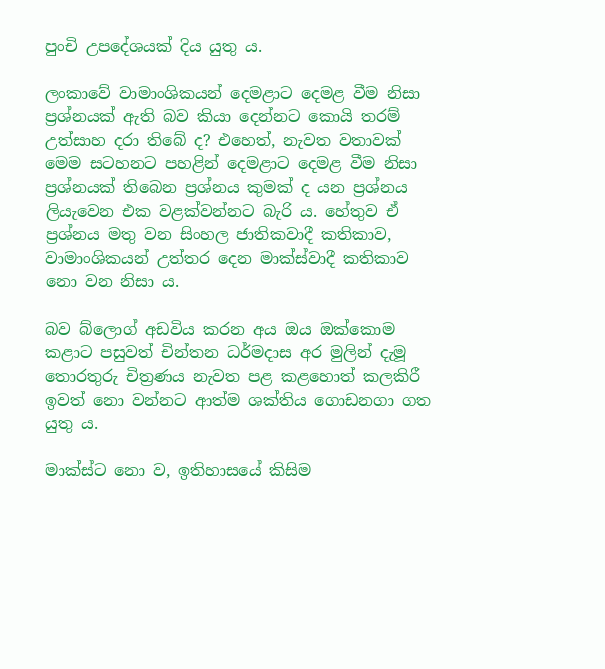පුංචි උපදේශයක් දිය යුතු ය.

ලංකාවේ වාමාංශිකයන් දෙමළාට දෙමළ වීම නිසා ප්‍ර‍ශ්නයක් ඇති බව කියා දෙන්නට කොයි තරම් උත්සාහ දරා තිබේ ද? එහෙත්, නැවත වතාවක් මෙම සටහනට පහළින් දෙමළාට දෙමළ වීම නිසා ප්‍ර‍ශ්නයක් තිබෙන ප්‍ර‍ශ්නය කුමක් ද යන ප්‍ර‍ශ්නය ලියැවෙන එක වළක්වන්නට බැරි ය. හේතුව ඒ ප්‍ර‍ශ්නය මතු වන සිංහල ජාතිකවාදී කතිකාව, වාමාංශිකයන් උත්තර දෙන මාක්ස්වාදී කතිකාව නො වන නිසා ය.

බව බ්ලොග් අඩවිය කරන අය ඔය ඔක්කොම කළාට පසුවත් චින්තන ධර්මදාස අර මුලින් දැමූ තොරතුරු චිත්‍ර‍ණය නැවත පළ කළහොත් කලකිරී ඉවත් නො වන්නට ආත්ම ශක්තිය ගොඩනගා ගත යුතු ය.

මාක්ස්ට නො ව, ඉතිහාසයේ කිසිම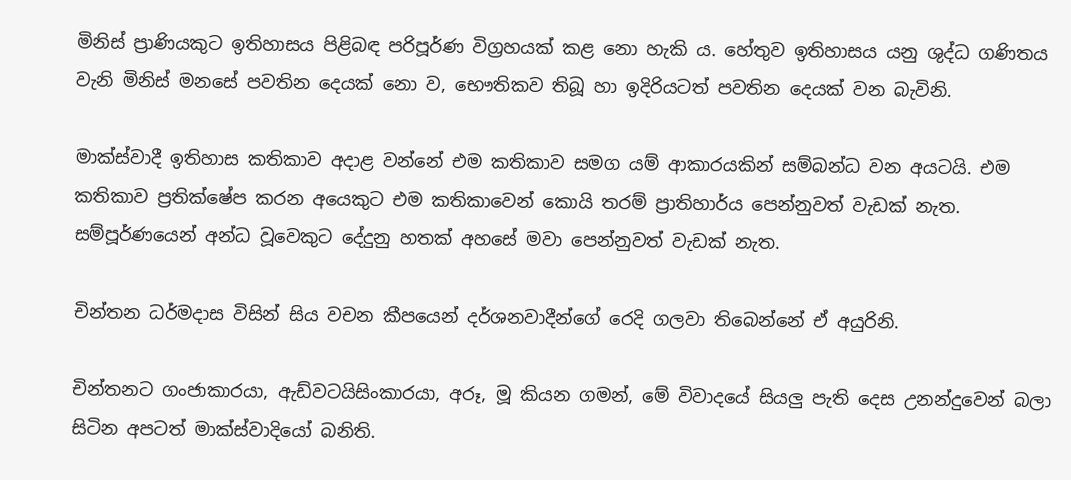මිනිස් ප්‍රාණියකුට ඉතිහාසය පිළිබඳ පරිපූර්ණ විග්‍ර‍හයක් කළ නො හැකි ය. හේතුව ඉතිහාසය යනු ශුද්ධ ගණිතය වැනි මිනිස් මනසේ පවතින දෙයක් නො ව, භෞතිකව තිබූ හා ඉදිරියටත් පවතින දෙයක් වන බැවිනි.

මාක්ස්වාදී ඉතිහාස කතිකාව අදාළ වන්නේ එම කතිකාව සමග යම් ආකාරයකින් සම්බන්ධ වන අයටයි. එම කතිකාව ප්‍ර‍තික්ෂේප කරන අයෙකුට එම කතිකාවෙන් කොයි තරම් ප්‍රාතිහාර්ය පෙන්නුවත් වැඩක් නැත. සම්පූර්ණයෙන් අන්ධ වූවෙකුට දේදුනු හතක් අහසේ මවා පෙන්නුවත් වැඩක් නැත.

චින්තන ධර්මදාස විසින් සිය වචන කීපයෙන් දර්ශනවාදීන්ගේ රෙදි ගලවා තිබෙන්නේ ඒ අයුරිනි.

චින්තනට ගංජාකාරයා, ඇඩ්වටයිසිංකාරයා, අරූ, මූ කියන ගමන්, මේ විවාදයේ සියලු පැති දෙස උනන්දුවෙන් බලා සිටින අපටත් මාක්ස්වාදියෝ බනිති.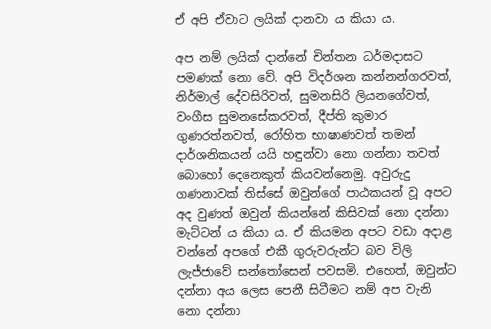ඒ අපි ඒවාට ලයික් දානවා ය කියා ය.

අප නම් ලයික් දාන්නේ චින්තන ධර්මදාසට පමණක් නො වේ. අපි විදර්ශන කන්නන්ගරවත්, නිර්මාල් දේවසිරිවත්, සුමනසිරි ලියනගේවත්, වංගීස සුමනසේකරවත්, දීප්ති කුමාර ගුණරත්නවත්, රෝහිත භාෂාණවත් තමන් දාර්ශනිකයන් යයි හඳුන්වා නො ගන්නා තවත් බොහෝ දෙනෙකුත් කියවන්නෙමු. අවුරුදු ගණනාවක් තිස්සේ ඔවුන්ගේ පාඨකයන් වූ අපට අද වුණත් ඔවුන් කියන්නේ කිසිවක් නො දන්නා මැට්ටන් ය කියා ය. ඒ කියමන අපට වඩා අදාළ වන්නේ අපගේ එකී ගුරුවරුන්ට බව විලි ලැජ්ජාවේ සන්තෝසෙන් පවසමි. එහෙත්, ඔවුන්ට දන්නා අය ලෙස පෙනී සිටීමට නම් අප වැනි නො දන්නා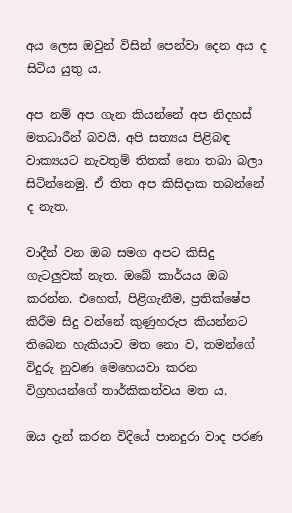අය ලෙස ඔවුන් විසින් පෙන්වා දෙන අය ද සිටිය යුතු ය.

අප නම් අප ගැන කියන්නේ අප නිදහස් මතධාරීන් බවයි. අපි සත්‍යය පිළිබඳ වාක්‍යයට නැවතුම් තිතක් නො තබා බලා සිටින්නෙමු. ඒ තිත අප කිසිදාක තබන්නේ ද නැත.

වාදීන් වන ඔබ සමග අපට කිසිදු ගැටලුවක් නැත. ඔබේ කාර්යය ඔබ කරන්න. එහෙත්, පිළිගැනීම, ප්‍ර‍තික්ෂේප කිරීම සිදු වන්නේ කුණුහරුප කියන්නට තිබෙන හැකියාව මත නො ව, තමන්ගේ විදුරු නුවණ මෙහෙයවා කරන විග්‍ර‍හයන්ගේ තාර්කිකත්වය මත ය.

ඔය දැන් කරන විදියේ පානදුරා වාද පරණ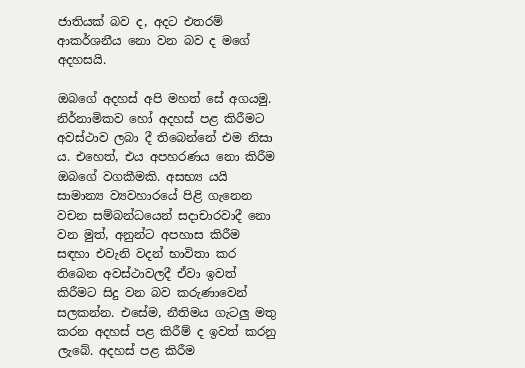ජාතියක් බව ද, අදට එතරම් ආකර්ශනීය නො වන බව ද මගේ අදහසයි.

ඔබගේ අදහස් අපි මහත් සේ අගයමු. නිර්නාමිකව හෝ අදහස් පළ කිරීමට අවස්ථාව ලබා දී තිබෙන්නේ එම නිසා ය. එහෙත්, එය අපහරණය නො කිරීම ඔබ‍ගේ වගකීමකි. අසභ්‍ය යයි සාමාන්‍ය ව්‍යවහාරයේ පිළි ගැනෙන වචන සම්බන්ධයෙන් සදාචාරවාදී නො වන මුත්, අනුන්ට අපහාස කිරීම සඳහා එවැනි වදන් භාවිතා කර තිබෙන අවස්ථාවලදී ඒවා ඉවත් කිරීමට සිදු වන බව කරුණාවෙන් සලකන්න. එසේම, නීතිමය ගැටලු මතු කරන අදහස් පළ කිරීම් ද ඉවත් කරනු ලැබේ. අදහස් පළ කිරීම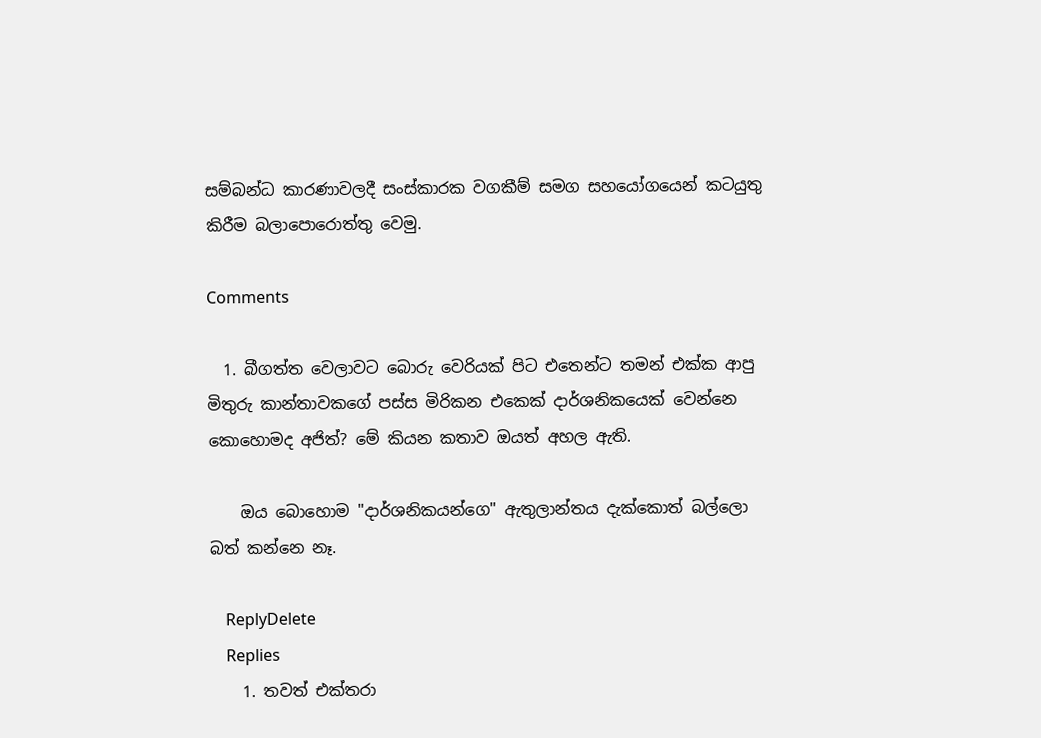සම්බන්ධ කාරණාවලදී සංස්කාරක වගකීම් සමග සහයෝගයෙන් කටයුතු කිරීම බලාපොරොත්තු වෙමු.

Comments

  1. බීගත්ත වෙලාවට බොරු වෙරියක් පිට එතෙන්ට තමන් එක්ක ආපු මිතුරු කාන්තාවකගේ පස්ස මිරිකන එකෙක් දාර්ශනිකයෙක් වෙන්නෙ කොහොමද අජිත්? මේ කියන කතාව ඔයත් අහල ඇති.

    ඔය බොහොම "දාර්ශනිකයන්ගෙ" ඇතුලාන්තය දැක්කොත් බල්ලො බත් කන්නෙ නෑ.

    ReplyDelete
    Replies
    1. තවත් එක්තරා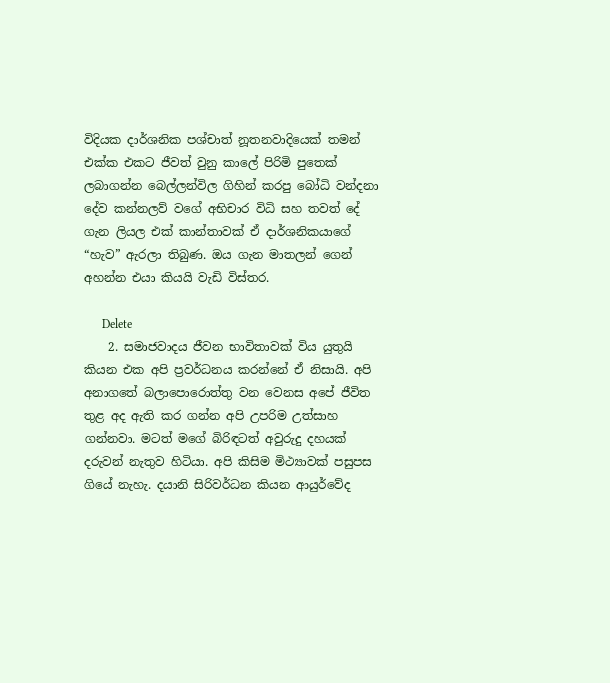විදියක දාර්ශනික පශ්චාත් නූතනවාදියෙක් තමන් එක්ක එකට ජීවත් වුනු කාලේ පිරිමි පුතෙක් ලබාගන්න බෙල්ලන්විල ගිහින් කරපු බෝධි වන්දනා දේව කන්නලව් වගේ අභිචාර විධි සහ තවත් දේ ගැන ලියල එක් කාන්තාවක් ඒ දාර්ශනිකයාගේ “හැව” ඇරලා තිබුණ. ඔය ගැන මාතලන් ගෙන් අහන්න එයා කියයි වැඩි විස්තර.

      Delete
    2. සමාජවාදය ජීවන භාවිතාවක් විය යුතුයි කියන එක අපි ප්‍රවර්ධනය කරන්නේ ඒ නිසායි. අපි අනාගතේ බලාපොරොත්තු වන වෙනස අපේ ජීවිත තුළ අද ඇති කර ගන්න අපි උපරිම උත්සාහ ගන්නවා. මටත් මගේ බිරිඳටත් අවුරුදු දහයක් දරුවන් නැතුව හිටියා. අපි කිසිම මිථ්‍යාවක් පසුපස ගියේ නැහැ. දයානි සිරිවර්ධන කියන ආයුර්වේද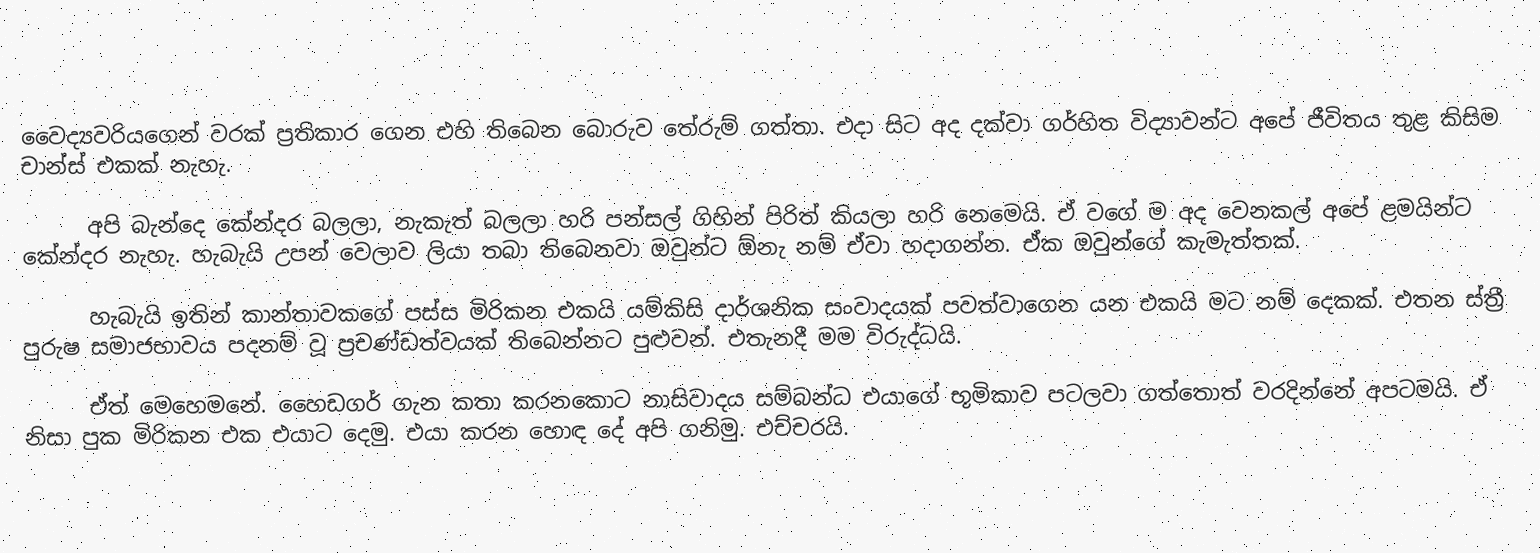වෛද්‍යවරියගෙන් වරක් ප්‍රතිකාර ගෙන එහි තිබෙන බොරුව තේරුම් ගත්තා. එදා සිට අද දක්වා ගර්හිත විද්‍යාවන්ට අපේ ජීවිතය තුළ කිසිම චාන්ස් එකක් නැහැ.

      අපි බැන්දෙ කේන්දර බලලා, නැකැත් බලලා හරි පන්සල් ගිහින් පිරිත් කියලා හරි නෙමෙයි. ඒ වගේ ම අද වෙනකල් අපේ ළමයින්ට කේන්දර නැහැ. හැබැයි උපන් වෙලාව ලියා තබා තිබෙනවා ඔවුන්ට ඕනැ නම් ඒවා හදාගන්න. ඒක ඔවුන්ගේ කැමැත්තක්.

      හැබැයි ඉතින් කාන්තාවකගේ පස්ස මිරිකන එකයි යම්කිසි දාර්ශනික සංවාදයක් පවත්වාගෙන යන එකයි මට නම් දෙකක්. එතන ස්ත්‍රී පුරුෂ සමාජභාවය පදනම් වූ ප්‍රචණ්ඩත්වයක් තිබෙන්නට පුළුවන්. එතැනදී මම විරුද්ධයි.

      ඒත් මෙහෙමනේ. හෛඩගර් ගැන කතා කරනකොට නාසිවාදය සම්බන්ධ එයාගේ භූමිකාව පටලවා ගත්තොත් වරදින්නේ අපටමයි. ඒ නිසා පුක මිරිකන එක එයාට දෙමු. එයා කරන හොඳ දේ අපි ගනිමු. එච්චරයි.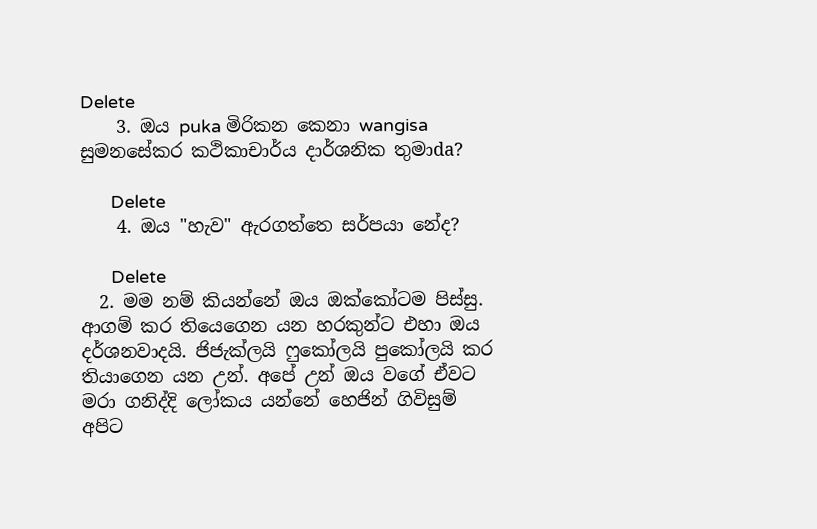Delete
    3. ඔය puka මිරිකන කෙනා wangisa සුමනසේකර කථිකාචාර්ය දාර්ශනික තුමාda?

      Delete
    4. ඔය "හැව" ඇරගත්තෙ සර්පයා නේද?

      Delete
  2. මම නම් කියන්නේ ඔය ඔක්කෝටම පිස්සු. ආගම් කර තියෙගෙන යන හරකුන්ට එහා ඔය දර්ශනවාදයි. ජිජැක්ලයි ෆුකෝලයි පුකෝලයි කර තියාගෙන යන උන්. අපේ උන් ඔය වගේ ඒවට මරා ගනිද්දි ලෝකය යන්නේ හෙජින් ගිවිසුම් අපිට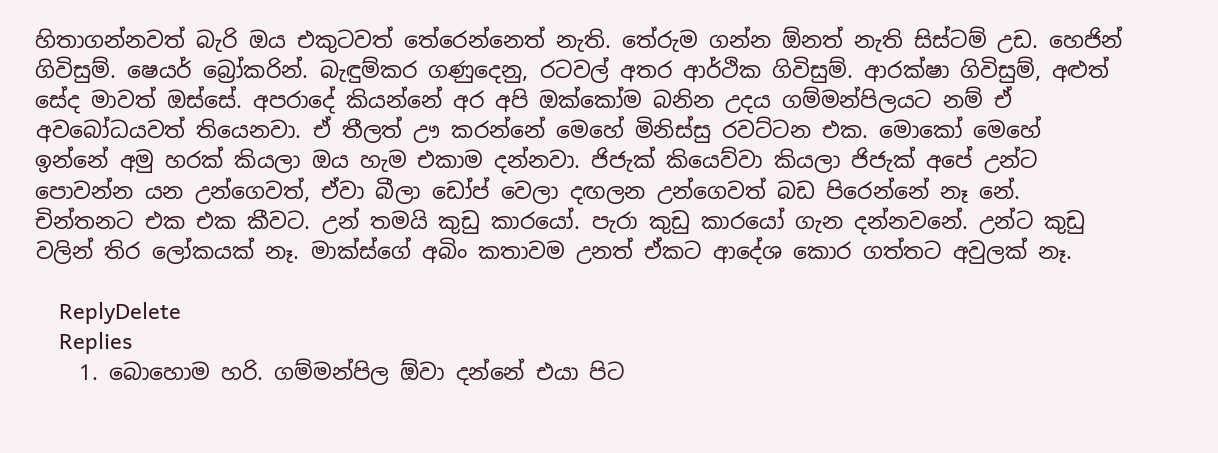හිතාගන්නවත් බැරි ඔය එකුටවත් තේරෙන්නෙත් නැති. තේරුම ගන්න ඕනත් නැති සිස්ටම් උඩ. හෙජින් ගිවිසුම්. ෂෙයර් බ්‍රෝකරින්. බැඳුම්කර ගණුදෙනු, රටවල් අතර ආර්ථික ගිවිසුම්. ආරක්ෂා ගිවිසුම්, අළුත් සේද මාවත් ඔස්සේ. අපරාදේ කියන්නේ අර අපි ඔක්කෝම බනින උදය ගම්මන්පිලයට නම් ඒ අවබෝධයවත් තියෙනවා. ඒ තීලත් ඌ කරන්නේ මෙහේ මිනිස්සු රවට්ටන එක. මොකෝ මෙහේ ඉන්නේ අමු හරක් කියලා ඔය හැම එකාම දන්නවා. ජිජැක් කියෙව්වා කියලා ජිජැක් අපේ උන්ට පොවන්න යන උන්ගෙවත්, ඒවා බීලා ඩෝප් වෙලා දඟලන උන්ගෙවත් බඩ පිරෙන්නේ නෑ නේ. චින්තනට එක එක කීවට. උන් තමයි කුඩු කාරයෝ. පැරා කුඩු කාරයෝ ගැන දන්නවනේ. උන්ට කුඩු වලින් තිර ලෝකයක් නෑ. මාක්ස්ගේ අබිං කතාවම උනත් ඒකට ආදේශ කොර ගත්තට අවුලක් නෑ.

    ReplyDelete
    Replies
    1. බොහොම හරි. ගම්මන්පිල ඕවා දන්නේ එයා පිට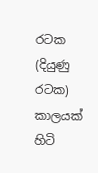රටක (දියුණු රටක) කාලයක් හිටි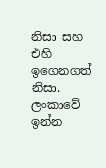නිසා සහ එහි ඉගෙනගත් නිසා. ලංකාවේ ඉන්න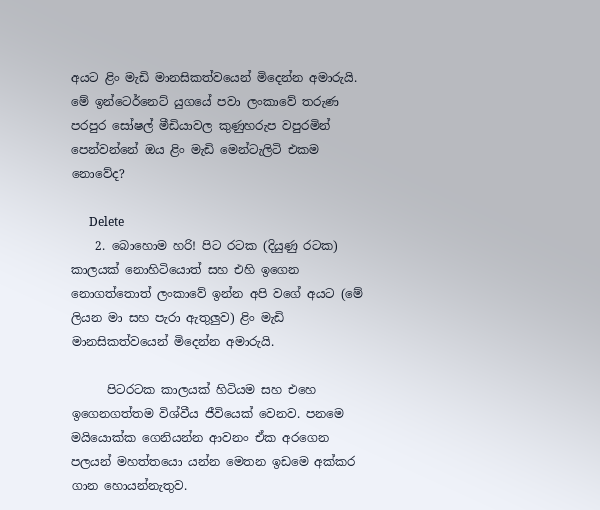අයට ළිං මැඩි මානසිකත්වයෙන් මිදෙන්න අමාරුයි. මේ ඉන්ටෙර්නෙට් යුගයේ පවා ලංකාවේ තරුණ පරපුර සෝෂල් මීඩියාවල කුණුහරුප වපුරමින් පෙන්වන්නේ ඔය ළිං මැඩි මෙන්ටැලිටි එකම නොවේද?

      Delete
    2. බොහොම හරි! පිට රටක (දියුණු රටක) කාලයක් නොහිටියොත් සහ එහි ඉගෙන නොගත්තොත් ලංකාවේ ඉන්න අපි වගේ අයට (මේ ලියන මා සහ පැරා ඇතුලුව) ළිං මැඩි මානසිකත්වයෙන් මිදෙන්න අමාරුයි.

      පිටරටක කාලයක් හිටියම සහ එහෙ ඉගෙනගත්තම විශ්වීය ජීවියෙක් වෙනව. පනමෙ මයියොක්ක ගෙනියන්න ආවනං ඒක අරගෙන පලයන් මහත්තයො යන්න මෙතන ඉඩමෙ අක්කර ගාන හොයන්නැතුව.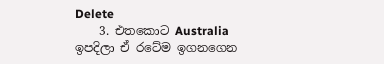Delete
    3. එතකොට Australia ඉපදිලා ඒ රටේම ඉගනගෙන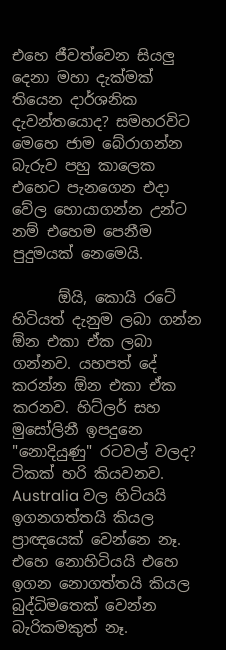එහෙ ජීවත්වෙන සියලු දෙනා මහා දැක්මක් තියෙන දාර්ශනික දැවන්තයොද? සමහරවිට මෙහෙ ජාම බේරාගන්න බැරුව පහු කාලෙක එහෙට පැනගෙන එදා වේල හොයාගන්න උන්ට නම් එහෙම පෙනීම පුදුමයක් නෙමෙයි.

      ඕයි, කොයි රටේ හිටියත් දැනුම ලබා ගන්න ඕන එකා ඒක ලබා ගන්නව. යහපත් දේ කරන්න ඕන එකා ඒක කරනව. හිට්ලර් සහ මුසෝලිනී ඉපදුනෙ "නොදියුණු" රටවල් වලද? ටිකක් හරි කියවනව. Australia වල හිටියයි ඉගනගත්තයි කියල ප්‍රාඥයෙක් වෙන්නෙ නෑ. එහෙ නොහිටියයි එහෙ ඉගන නොගත්තයි කියල බුද්ධිමතෙක් වෙන්න බැරිකමකුත් නෑ.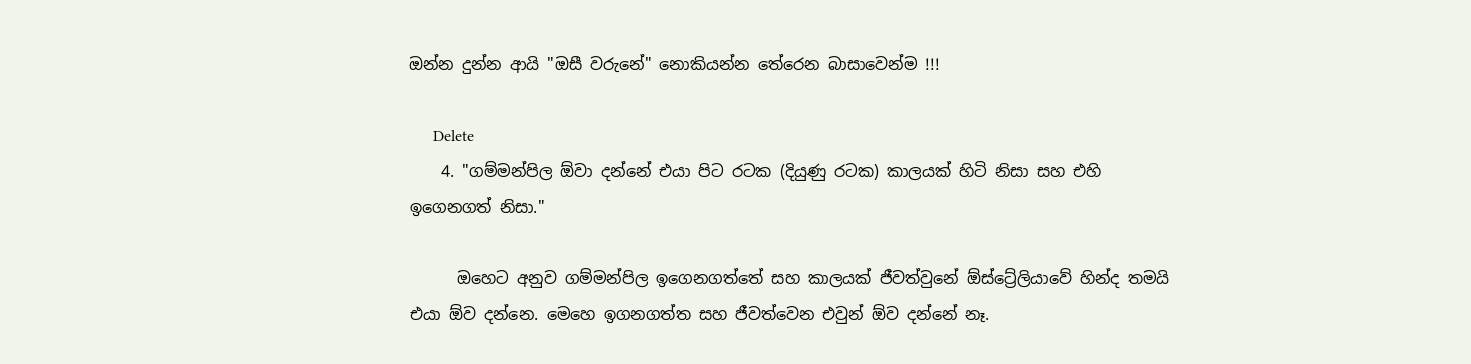ඔන්න දුන්න ආයි "ඔසී වරුනේ" නොකියන්න තේරෙන බාසාවෙන්ම !!!

      Delete
    4. "ගම්මන්පිල ඕවා දන්නේ එයා පිට රටක (දියුණු රටක) කාලයක් හිටි නිසා සහ එහි ඉගෙනගත් නිසා."

      ඔහෙට අනුව ගම්මන්පිල ඉගෙනගත්තේ සහ කාලයක් ජීවත්වුනේ ඕස්ට්‍රේලියාවේ හින්ද තමයි එයා ඕව දන්නෙ. මෙහෙ ඉගනගත්ත සහ ජීවත්වෙන එවුන් ඕව දන්නේ නෑ.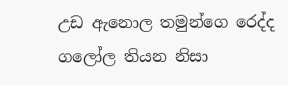උඩ ඇනොල තමුන්ගෙ රෙද්ද ගලෝල තියන නිසා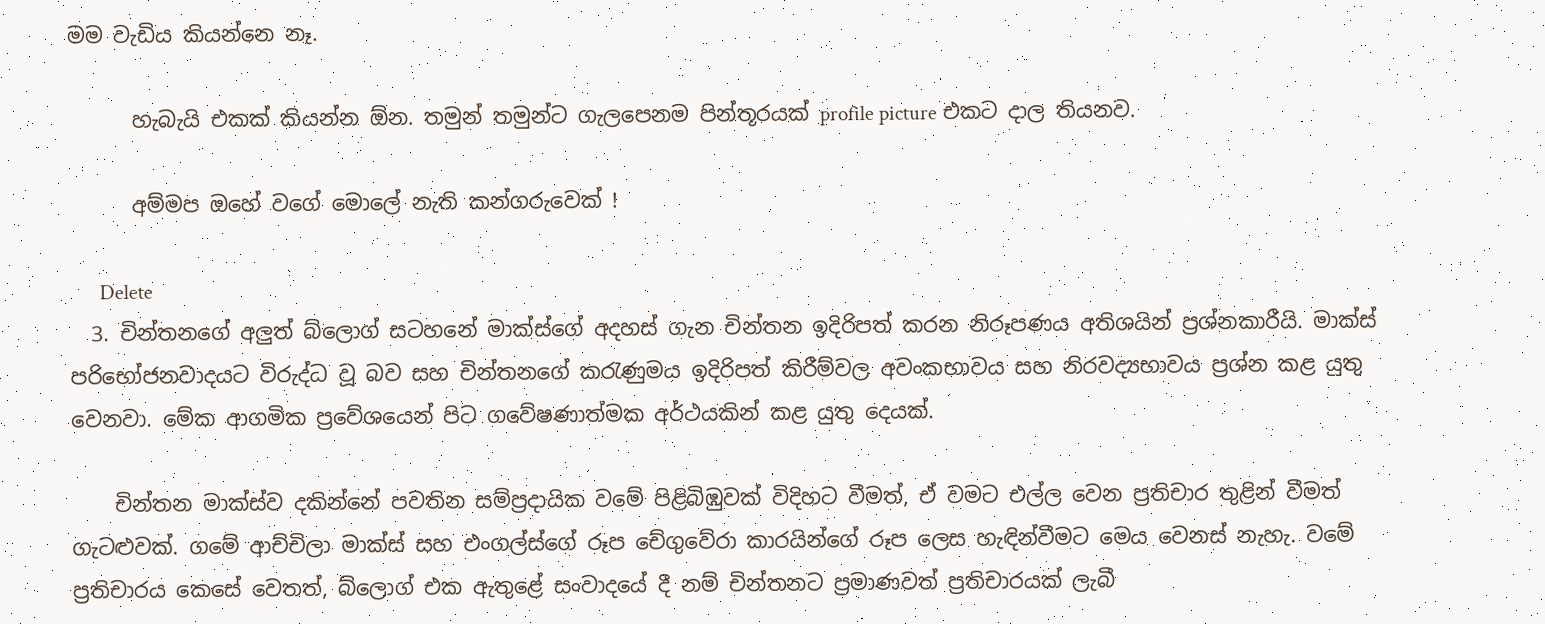මම වැඩිය කියන්නෙ නෑ.

      හැබැයි එකක් කියන්න ඕන. තමුන් තමුන්ට ගැලපෙනම පින්තූරයක් profile picture එකට දාල තියනව.

      අම්මප ඔහේ වගේ මොලේ නැති කන්ගරුවෙක් !

      Delete
  3. චින්තනගේ අලුත් බ්ලොග් සටහනේ මාක්ස්ගේ අදහස් ගැන චින්තන ඉදිරිපත් කරන නිරූපණය අතිශයින් ප්‍රශ්නකාරීයි. මාක්ස් පරිභෝජනවාදයට විරුද්ධ වූ බව සහ චින්තනගේ කරැණුමය ඉදිරිපත් කිරීම්වල අවංකභාවය සහ නිරවද්‍යභාවය ප්‍රශ්න කළ යුතු වෙනවා. මේක ආගමික ප්‍රවේශයෙන් පිට ගවේෂණාත්මක අර්ථයකින් කළ යුතු දෙයක්.

    චින්තන මාක්ස්ව දකින්නේ පවතින සම්ප්‍රදායික වමේ පිළිබිඹුවක් විදිහට වීමත්, ඒ වමට එල්ල වෙන ප්‍රතිචාර තුළින් වීමත් ගැටළුවක්. ගමේ ආච්චිලා මාක්ස් සහ එංගල්ස්ගේ රූප චේගුවේරා කාරයින්ගේ රූප ලෙස හැඳින්වීමට මෙය වෙනස් නැහැ. වමේ ප්‍රතිචාරය කෙසේ වෙතත්, බ්ලොග් එක ඇතුළේ සංවාදයේ දී නම් චින්තනට ප්‍රමාණවත් ප්‍රතිචාරයක් ලැබී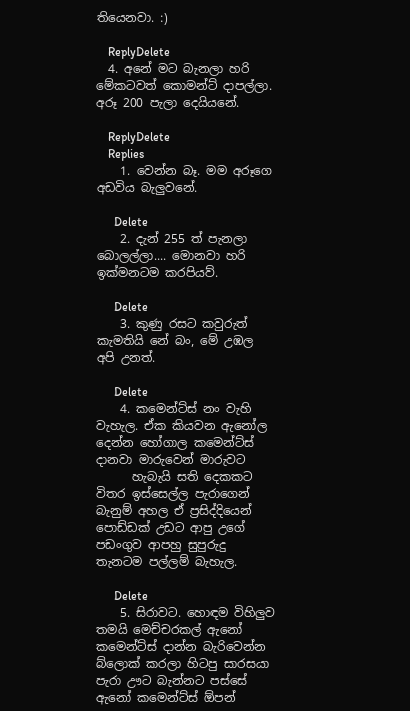තියෙනවා. :)

    ReplyDelete
  4. අනේ මට බැනලා හරි මේකටවත් කොමන්ට් දාපල්ලා. අරූ 200 පැලා දෙයියනේ.

    ReplyDelete
    Replies
    1. වෙන්න බෑ. මම අරූගෙ අඩවිය බැලුවනේ.

      Delete
    2. දැන් 255 ත් පැනලා බොලල්ලා.... මොනවා හරි ඉක්මනටම කරපියව්.

      Delete
    3. කුණු රසට කවුරුත් කැමතියි නේ බං, මේ උඹල අපි උනත්.

      Delete
    4. කමෙන්ට්ස් නං වැහි වැහැල. ඒක කියවන ඇනෝල දෙන්න හෝගාල කමෙන්ට්ස් දානවා මාරුවෙන් මාරුවට
      හැබැයි සති දෙකකට විතර ඉස්සෙල්ල පැරාගෙන් බැනුම් අහල ඒ ප්‍රසිද්දියෙන් පොඩ්ඩක් උඩට ආපු උගේ පඩංගුව ආපහු සුපුරුදු තැනටම පල්ලම් බැහැල.

      Delete
    5. සිරාවට. හොඳම විහිලුව තමයි මෙච්චරකල් ඇනෝ කමෙන්ට්ස් දාන්න බැරිවෙන්න බ්ලොක් කරලා හිටපු සාරසයා පැරා ඌට බැන්නට පස්සේ ඇනෝ කමෙන්ට්ස් ඕපන්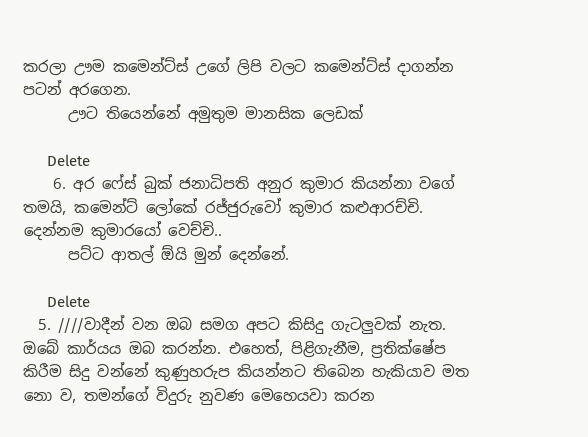කරලා ඌම කමෙන්ට්ස් උගේ ලිපි වලට කමෙන්ට්ස් දාගන්න පටන් අරගෙන.
      ඌට තියෙන්නේ අමුතුම මානසික ලෙඩක්

      Delete
    6. අර ෆේස් බුක් ජනාධිපති අනුර කුමාර කියන්නා වගේ තමයි, කමෙන්ට් ලෝකේ රජ්ජුරුවෝ කුමාර කළුආරච්චි. දෙන්නම කුමාරයෝ වෙච්චි..
      පට්ට ආතල් ඕයි මුන් දෙන්නේ.

      Delete
  5. ////වාදීන් වන ඔබ සමග අපට කිසිදු ගැටලුවක් නැත. ඔබේ කාර්යය ඔබ කරන්න. එහෙත්, පිළිගැනීම, ප්‍ර‍තික්ෂේප කිරීම සිදු වන්නේ කුණුහරුප කියන්නට තිබෙන හැකියාව මත නො ව, තමන්ගේ විදුරු නුවණ මෙහෙයවා කරන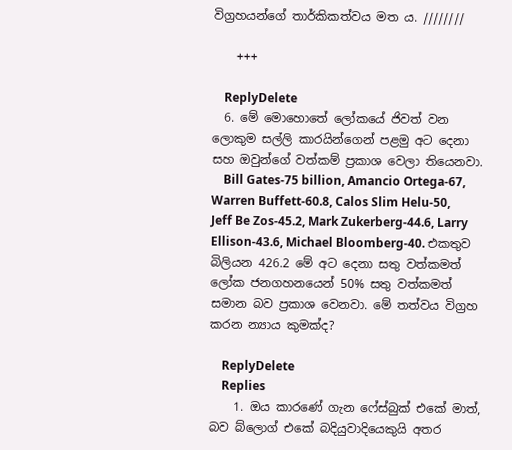විග්‍ර‍හයන්ගේ තාර්කිකත්වය මත ය. ////////

    +++

    ReplyDelete
  6. මේ මොහොතේ ලෝකයේ ජිවත් වන ලොකුම සල්ලි කාරයින්ගෙන් පළමු අට දෙනා සහ ඔවුන්ගේ වත්කම් ප්‍රකාශ වෙලා තියෙනවා.
    Bill Gates-75 billion, Amancio Ortega-67, Warren Buffett-60.8, Calos Slim Helu-50, Jeff Be Zos-45.2, Mark Zukerberg-44.6, Larry Ellison-43.6, Michael Bloomberg-40. එකතුව බිලියන 426.2 මේ අට දෙනා සතු වත්කමත් ලෝක ජනගහනයෙන් 50% සතු වත්කමත් සමාන බව ප්‍රකාශ වෙනවා. මේ තත්වය විග්‍රහ කරන න්‍යාය කුමක්ද?

    ReplyDelete
    Replies
    1. ඔය කාරණේ ගැන ෆේස්බුක් එකේ මාත්, බව බ්ලොග් එකේ බදියුවාදියෙකුයි අතර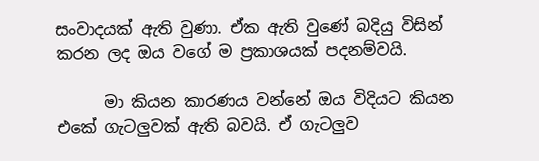සංවාදයක් ඇති වුණා. ඒක ඇති වුණේ බදියු විසින් කරන ලද ඔය වගේ ම ප්‍රකාශයක් පදනම්වයි.

      මා කියන කාරණය වන්නේ ඔය විදියට කියන එකේ ගැටලුවක් ඇති බවයි. ඒ ගැටලුව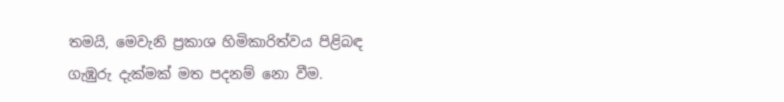තමයි, මෙවැනි ප්‍රකාශ හිමිකාරිත්වය පිළිබඳ ගැඹුරු දැක්මක් මත පදනම් නො වීම.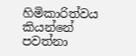හිමිකාරිත්වය කියන්නේ පවත්නා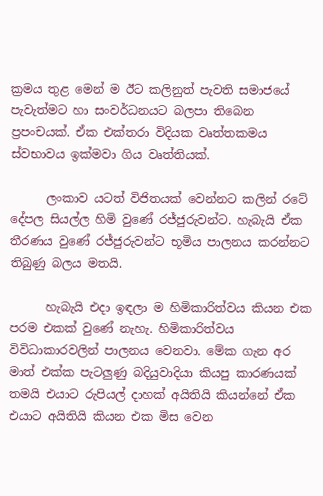ක්‍රමය තුළ මෙන් ම ඊට කලිනුත් පැවති සමාජයේ පැවැත්මට හා සංවර්ධනයට බලපා තිබෙන ප්‍රපංචයක්. ඒක එක්තරා විදියක වෘත්තකමය ස්වභාවය ඉක්මවා ගිය වෘත්තියක්.

      ලංකාව යටත් විජිතයක් වෙන්නට කලින් රටේ දේපල සියල්ල හිමි වුණේ රජ්ජුරුවන්ට. හැබැයි ඒක තීරණය වුණේ රජ්ජුරුවන්ට භූමිය පාලනය කරන්නට තිබුණු බලය මතයි.

      හැබැයි එදා ඉඳලා ම හිමිකාරිත්වය කියන එක පරම එකක් වුණේ නැහැ. හිමිකාරිත්වය විවිධාකාරවලින් පාලනය වෙනවා. මේක ගැන අර මාත් එක්ක පැටලුණු බදියුවාදියා කියපු කාරණයක් තමයි එයාට රුපියල් දාහක් අයිතියි කියන්නේ ඒක එයාට අයිතියි කියන එක මිස වෙන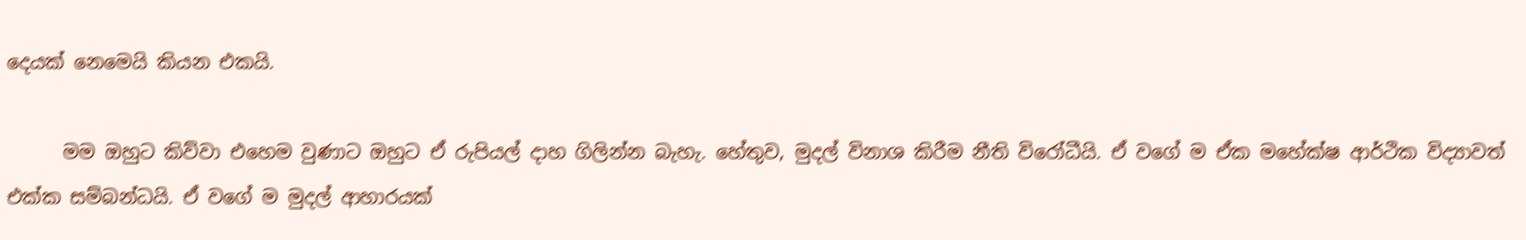දෙයක් නෙමෙයි කියන එකයි.

      මම ඔහුට කිව්වා එහෙම වුණාට ඔහුට ඒ රුපියල් දාහ ගිලින්න බැහැ. හේතුව, මුදල් විනාශ කිරීම නීති විරෝධීයි. ඒ වගේ ම ඒක මහේක්ෂ ආර්ථික විද්‍යාවත් එක්ක සම්බන්ධයි. ඒ වගේ ම මුදල් ආහාරයක්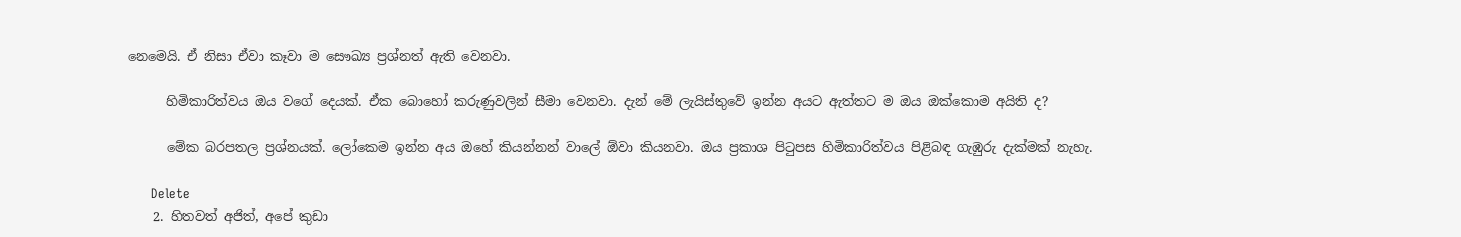නෙමෙයි. ඒ නිසා ඒවා කෑවා ම සෞඛ්‍ය ප්‍රශ්නත් ඇති වෙනවා.

      හිමිකාරිත්වය ඔය වගේ දෙයක්. ඒක බොහෝ කරුණුවලින් සීමා වෙනවා. දැන් මේ ලැයිස්තුවේ ඉන්න අයට ඇත්තට ම ඔය ඔක්කොම අයිති ද?

      මේක බරපතල ප්‍රශ්නයක්. ලෝකෙම ඉන්න අය ඔහේ කියන්නන් වාලේ ඕවා කියනවා. ඔය ප්‍රකාශ පිටුපස හිමිකාරිත්වය පිළිබඳ ගැඹුරු දැක්මක් නැහැ.

      Delete
    2. හිතවත් අජිත්, අපේ කුඩා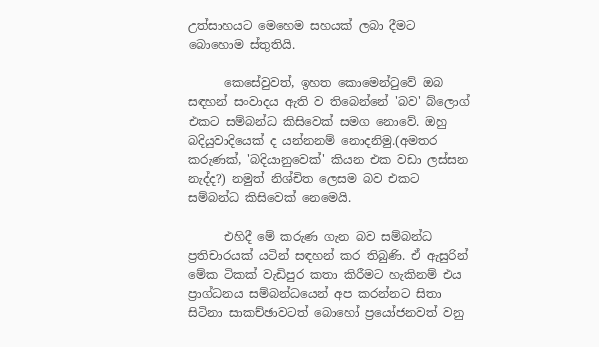උත්සාහයට මෙහෙම සහයක් ලබා දීමට බොහොම ස්තුතියි.

      කෙසේවුවත්, ඉහත කොමෙන්ටුවේ ඔබ සඳහන් සංවාදය ඇති ව තිබෙන්නේ 'බව' බ්ලොග් එකට සම්බන්ධ කිසිවෙක් සමග නොවේ. ඔහු බදියුවාදියෙක් ද යන්නනම් නොදනිමු.(අමතර කරුණක්, 'බදියානුවෙක්' කියන එක වඩා ලස්සන නැද්ද?) නමුත් නිශ්චිත ලෙසම බව එකට සම්බන්ධ කිසිවෙක් නෙමෙයි.

      එහිදී මේ කරුණ ගැන බව සම්බන්ධ ප්‍රතිචාරයක් යටින් සඳහන් කර තිබුණි. ඒ ඇසුරින් මේක ටිකක් වැඩිපුර කතා කිරීමට හැකිනම් එය ප්‍රාග්ධනය සම්බන්ධයෙන් අප කරන්නට සිතා සිටිනා සාකච්ඡාවටත් බොහෝ ප්‍රයෝජනවත් වනු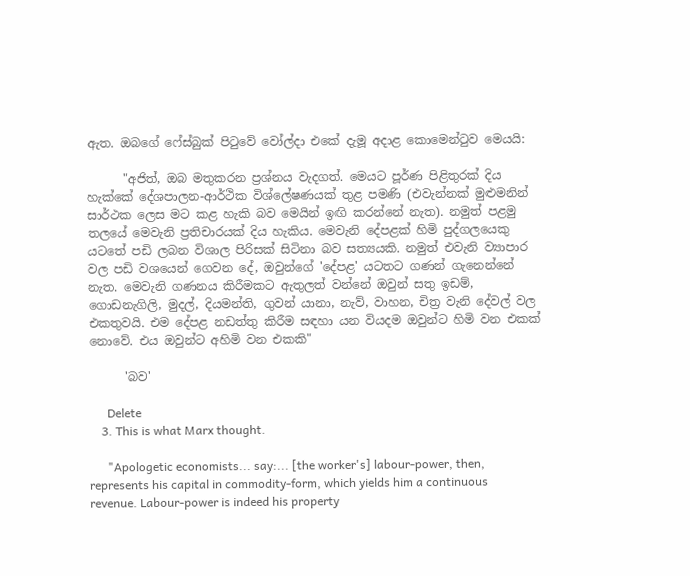ඇත. ඔබගේ ෆේස්බුක් පිටුවේ වෝල්දා එකේ දැමූ අදාළ කොමෙන්ටුව මෙයයි:

      "අජිත්, ඔබ මතුකරන ප්‍රශ්නය වැදගත්. මෙයට පූර්ණ පිළිතුරක් දිය හැක්කේ දේශපාලන-ආර්ථික විශ්ලේෂණයක් තුළ පමණි (එවැන්නක් මුළුමනින් සාර්ථක ලෙස මට කළ හැකි බව මෙයින් ඉඟි කරන්නේ නැත). නමුත් පළමු තලයේ මෙවැනි ප්‍රතිචාරයක් දිය හැකිය. මෙවැනි දේපළක් හිමි පුද්ගලයෙකු යටතේ පඩි ලබන විශාල පිරිසක් සිටිනා බව සත්‍යයකි. නමුත් එවැනි ව්‍යාපාර වල පඩි වශයෙන් ගෙවන දේ, ඔවුන්ගේ 'දේපළ' යටතට ගණන් ගැනෙන්නේ නැත. මෙවැනි ගණනය කිරීමකට ඇතුලත් වන්නේ ඔවුන් සතු ඉඩම්, ගොඩනැගිලි, මුදල්, දියමන්ති, ගුවන් යානා, නැව්, වාහන, චිත්‍ර වැනි දේවල් වල එකතුවයි. එම දේපළ නඩත්තු කිරීම සඳහා යන වියදම ඔවුන්ට හිමි වන එකක් නොවේ. එය ඔවුන්ට අහිමි වන එකකි"

      'බව'

      Delete
    3. This is what Marx thought.

      "Apologetic economists... say:... [the worker's] labour-power, then, represents his capital in commodity-form, which yields him a continuous revenue. Labour-power is indeed his property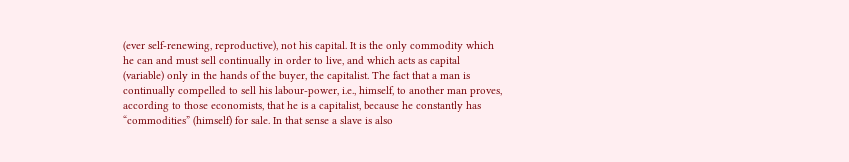(ever self-renewing, reproductive), not his capital. It is the only commodity which he can and must sell continually in order to live, and which acts as capital (variable) only in the hands of the buyer, the capitalist. The fact that a man is continually compelled to sell his labour-power, i.e., himself, to another man proves, according to those economists, that he is a capitalist, because he constantly has “commodities” (himself) for sale. In that sense a slave is also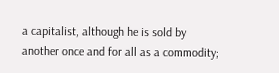a capitalist, although he is sold by another once and for all as a commodity;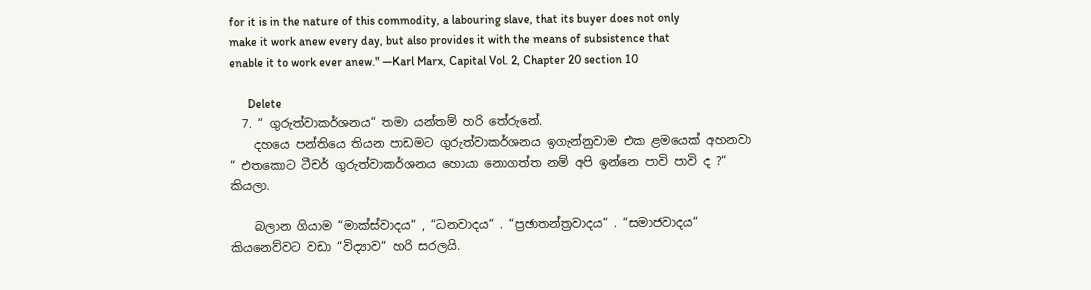for it is in the nature of this commodity, a labouring slave, that its buyer does not only make it work anew every day, but also provides it with the means of subsistence that enable it to work ever anew." ―Karl Marx, Capital Vol. 2, Chapter 20 section 10

      Delete
  7. “ ගුරුත්වාකර්ශනය“ තමා යන්තම් හරි තේරුනේ.
    දහයෙ පන්තියෙ තියන පාඩමට ගුරුත්වාකර්ශනය ඉගැන්නුවාම එක ළමයෙක් අහනවා “ එතකොට ටීචර් ගුරුත්වාකර්ශනය හොයා නොගත්ත නම් අපි ඉන්නෙ පාවි පාවි ද ?“ කියලා.

    බලාන ගියාම “මාක්ස්වාදය“ , “ධනවාදය“ . “ප්‍රඡාතන්ත්‍රවාදය“ . “සමාජවාදය“ කියනෙව්වට වඩා “විද්‍යාව“ හරි සරලයි.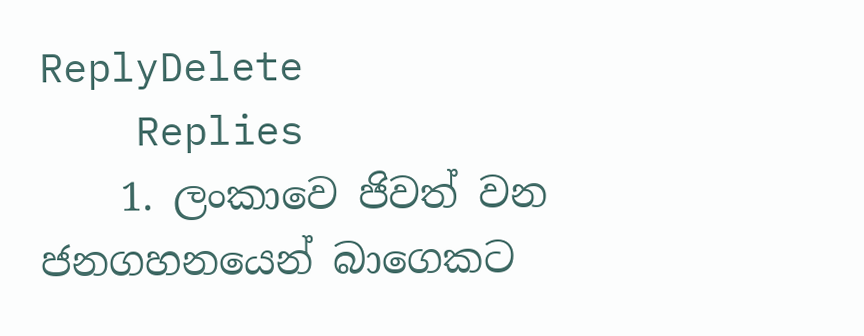ReplyDelete
    Replies
    1. ලංකාවෙ ජිවත් වන ජනගහනයෙන් බාගෙකට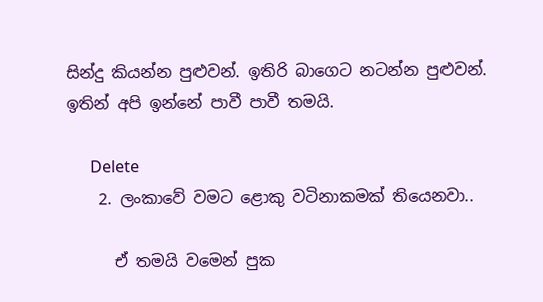සින්දු කියන්න පුළුවන්. ඉතිරි බාගෙට නටන්න පුළුවන්. ඉතින් අපි ඉන්නේ පාවී පාවී තමයි.

      Delete
    2. ලංකාවේ වමට ළොකු වටිනාකමක් තියෙනවා..

      ඒ තමයි වමෙන් පුක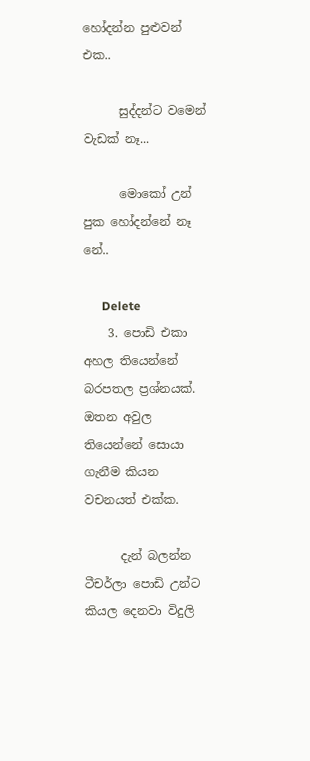හෝදන්න පුළුවන් එක..

      සුද්දන්ට වමෙන් වැඩක් නෑ...

      මොකෝ උන් පුක හෝදන්නේ නෑ නේ..

      Delete
    3. පොඩි එකා අහල තියෙන්නේ බරපතල ප්‍රශ්නයක්. ඔතන අවුල තියෙන්නේ සොයා ගැනීම කියන වචනයත් එක්ක.

      දැන් බලන්න ටීචර්ලා පොඩි උන්ට කියල දෙනවා විදුලි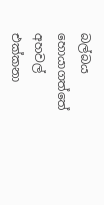බල්බය හොයාගත්තේ අහවල් එක්කනා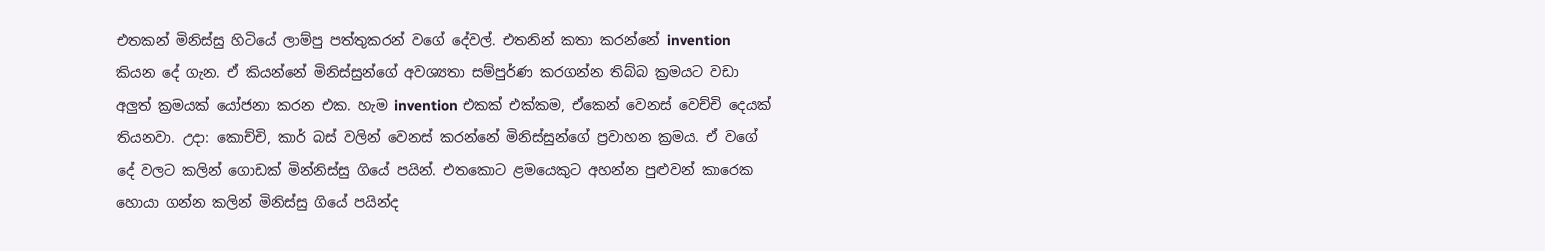එතකන් මිනිස්සු හිටියේ ලාම්පු පත්තුකරන් වගේ දේවල්. එතනින් කතා කරන්නේ invention කියන දේ ගැන. ඒ කියන්නේ මිනිස්සුන්ගේ අවශ්‍යතා සම්පුර්ණ කරගන්න තිබ්බ ක්‍රමයට වඩා අලුත් ක්‍රමයක් යෝජනා කරන එක. හැම invention එකක් එක්කම, ඒකෙන් වෙනස් වෙච්චි දෙයක් තියනවා. උදා: කොච්චි, කාර් බස් වලින් වෙනස් කරන්නේ මිනිස්සුන්ගේ ප්‍රවාහන ක්‍රමය. ඒ වගේ දේ වලට කලින් ගොඩක් මින්නිස්සු ගියේ පයින්. එතකොට ළමයෙකුට අහන්න පුළුවන් කාරෙක හොයා ගන්න කලින් මිනිස්සු ගියේ පයින්ද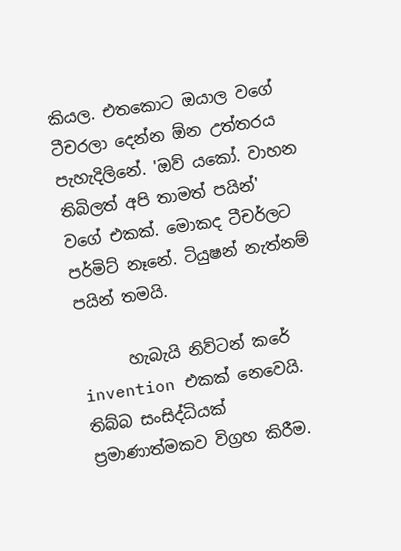කියල. එතකොට ඔයාල වගේ ටීචරලා දෙන්න ඕන උත්තරය පැහැදිලිනේ. 'ඔව් යකෝ. වාහන තිබිලත් අපි තාමත් පයින්' වගේ එකක්. මොකද ටීචර්ලට පර්මිට් නෑනේ. ටියුෂන් නැත්නම් පයින් තමයි.

      හැබැයි නිව්ටන් කරේ invention එකක් නෙවෙයි. තිබ්බ සංසිද්ධියක් ප්‍රමාණාත්මකව විග්‍රහ කිරීම.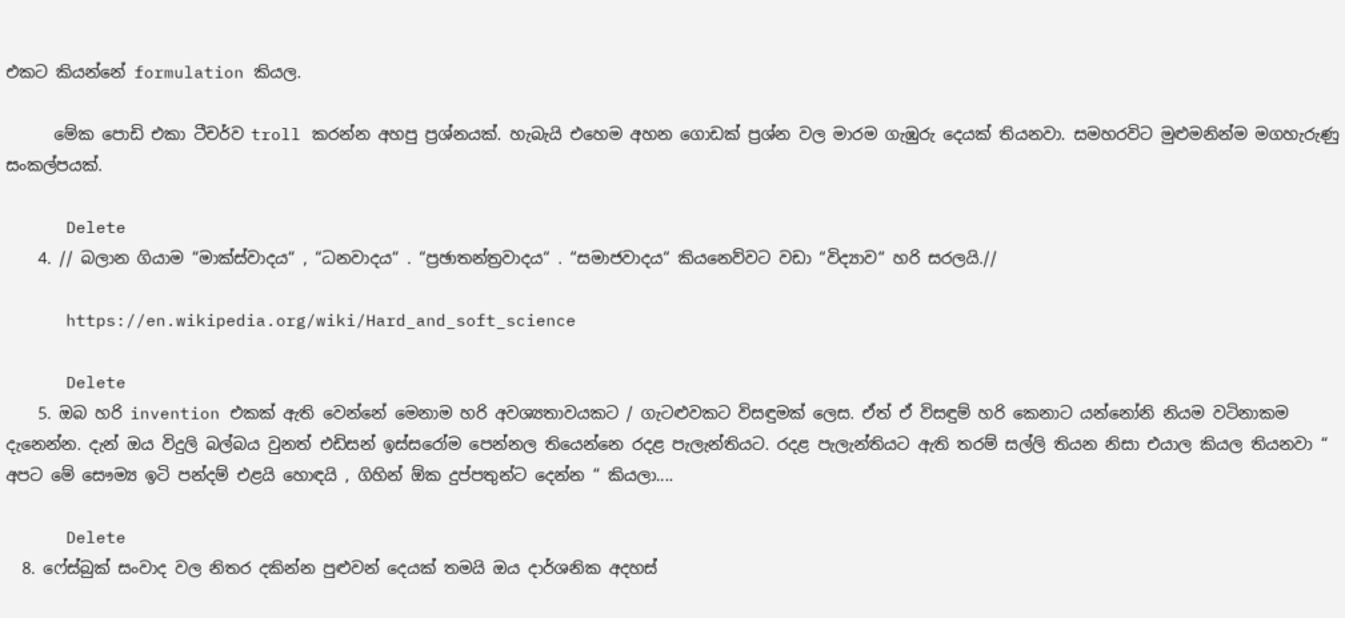එකට කියන්නේ formulation කියල.

      මේක පොඩි එකා ටීචර්ව troll කරන්න අහපු ප්‍රශ්නයක්. හැබැයි එහෙම අහන ගොඩක් ප්‍රශ්න වල මාරම ගැඹුරු දෙයක් තියනවා. සමහරවිට මුළුමනින්ම මගහැරුණු සංකල්පයක්.

      Delete
    4. // බලාන ගියාම “මාක්ස්වාදය“ , “ධනවාදය“ . “ප්‍රඡාතන්ත්‍රවාදය“ . “සමාජවාදය“ කියනෙව්වට වඩා “විද්‍යාව“ හරි සරලයි.//

      https://en.wikipedia.org/wiki/Hard_and_soft_science

      Delete
    5. ඔබ හරි invention එකක් ඇති වෙන්නේ මෙනාම හරි අවශ්‍යතාවයකට / ගැටළුවකට විසඳුමක් ලෙස. ඒත් ඒ විසඳුම් හරි කෙනාට යන්නෝනි නියම වටිනාකම දැනෙන්න. දැන් ඔය විදුලි බල්බය වුනත් එඩිසන් ඉස්සරෝම පෙන්නල තියෙන්නෙ රදළ පැලැන්තියට. රදළ පැලැන්තියට ඇති තරම් සල්ලි තියන නිසා එයාල කියල තියනවා “ අපට මේ සෞම්‍ය ඉටි පන්දම් එළයි හොඳයි , ගිහින් ඕක දුප්පතුන්ට දෙන්න “ කියලා....

      Delete
  8. ෆේස්බුක් සංවාද වල නිතර දකින්න පුළුවන් දෙයක් තමයි ඔය දාර්ශනික අදහස්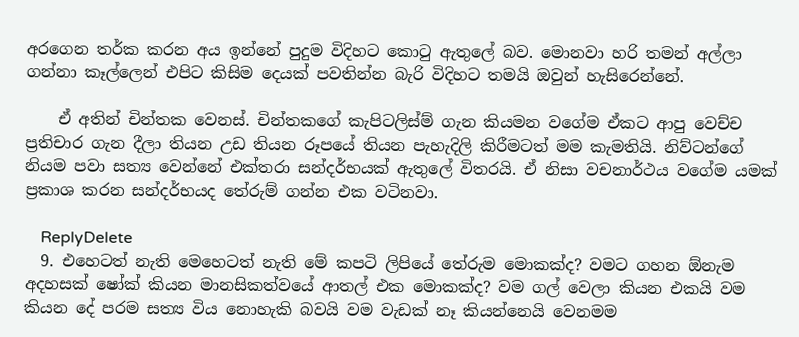අරගෙන තර්ක කරන අය ඉන්නේ පුදුම විදිහට කොටු ඇතුලේ බව. මොනවා හරි තමන් අල්ලා ගන්නා කෑල්ලෙන් එපිට කිසිම දෙයක් පවතින්න බැරි විදිහට තමයි ඔවුන් හැසිරෙන්නේ.

    ඒ අතින් චින්තක වෙනස්. චින්තකගේ කැපිටලිස්ම් ගැන කියමන වගේම ඒකට ආපු වෙච්ච ප්‍රතිචාර ගැන දීලා තියන උඩ තියන රූපයේ තියන පැහැදිලි කිරීමටත් මම කැමතියි. නිව්ටන්ගේ නියම පවා සත්‍ය වෙන්නේ එක්තරා සන්දර්භයක් ඇතුලේ විතරයි. ඒ නිසා වචනාර්ථය වගේම යමක් ප්‍රකාශ කරන සන්දර්භයද තේරුම් ගන්න එක වටිනවා.

    ReplyDelete
  9. එහෙටත් නැති මෙහෙටත් නැති මේ කපටි ලිපියේ තේරුම මොකක්ද? වමට ගහන ඕනැම අදහසක් ෂෝක් කියන මානසිකත්වයේ ආතල් එක මොකක්ද? වම ගල් වෙලා කියන එකයි වම කියන දේ පරම සත්‍ය විය නොහැකි බවයි වම වැඩක් නෑ කියන්නෙයි වෙනමම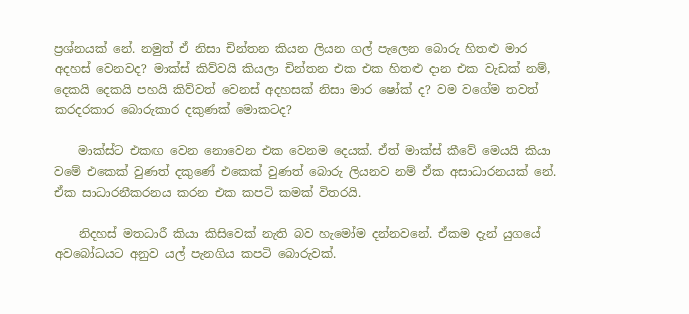ප්‍රශ්නයක් නේ. නමුත් ඒ නිසා චින්තන කියන ලියන ගල් පැලෙන බොරු හිතළු මාර අදහස් වෙනවද? මාක්ස් කිව්වයි කියලා චින්තන එක එක හිතළු දාන එක වැඩක් නම්, දෙකයි දෙකයි පහයි කිව්වත් වෙනස් අදහසක් නිසා මාර ෂෝක් ද? වම වගේම තවත් කරදරකාර බොරුකාර දකුණක් මොකටද?

    මාක්ස්ට එකඟ වෙන නොවෙන එක වෙනම දෙයක්. ඒත් මාක්ස් කීවේ මෙයයි කියා වමේ එකෙක් වුණත් දකුණේ එකෙක් වුණත් බොරු ලියනව නම් ඒක අසාධාරනයක් නේ. ඒක සාධාරනීකරනය කරන එක කපටි කමක් විතරයි.

    නිදහස් මතධාරී කියා කිසිවෙක් නැති බව හැමෝම දන්නවනේ. ඒකම දැන් යුගයේ අවබෝධයට අනුව යල් පැනගිය කපටි බොරුවක්.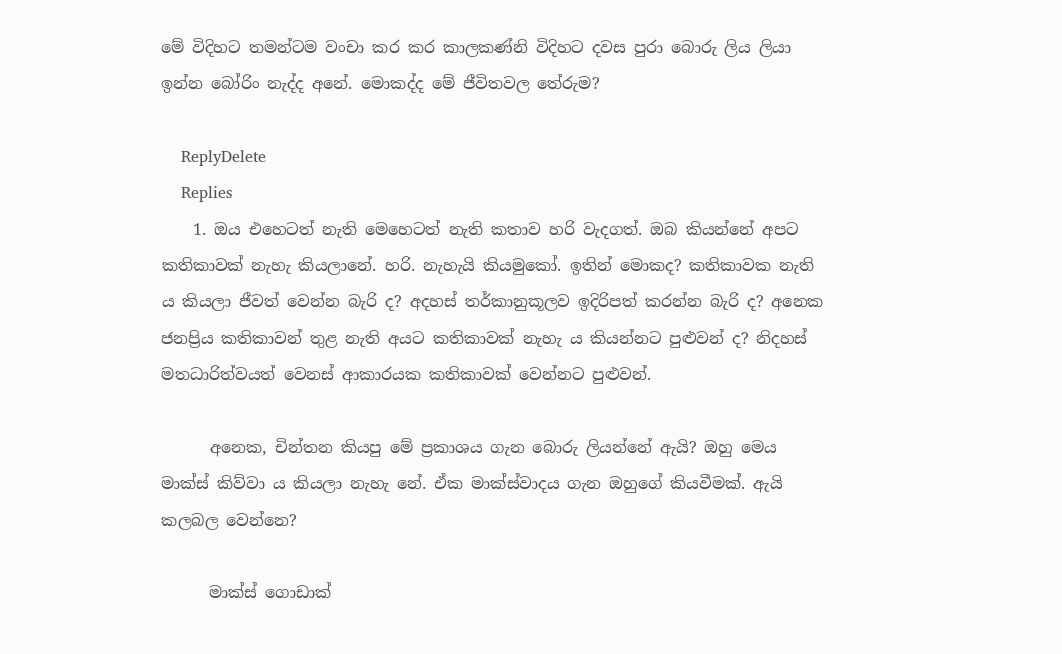මේ විදිහට තමන්ටම වංචා කර කර කාලකණ්නි විදිහට දවස පුරා බොරු ලිය ලියා ඉන්න බෝරිං නැද්ද අනේ. මොකද්ද මේ ජීවිතවල තේරුම?

    ReplyDelete
    Replies
    1. ඔය එහෙටත් නැති මෙහෙටත් නැති කතාව හරි වැදගත්. ඔබ කියන්නේ අපට කතිකාවක් නැහැ කියලානේ. හරි. නැහැයි කියමුකෝ. ඉතින් මොකද? කතිකාවක නැති ය කියලා ජීවත් වෙන්න බැරි ද? අදහස් තර්කානුකූලව ඉදිරිපත් කරන්න බැරි ද? අනෙක ජනප්‍රිය කතිකාවන් තුළ නැති අයට කතිකාවක් නැහැ ය කියන්නට පුළුවන් ද? නිදහස් මතධාරිත්වයත් වෙනස් ආකාරයක කතිකාවක් වෙන්නට පුළුවන්.

      අනෙක, චින්තන කියපු මේ ප්‍ර‍කාශය ගැන බොරු ලියන්නේ ඇයි? ඔහු මෙය මාක්ස් කිව්වා ය කියලා නැහැ නේ. ඒක මාක්ස්වාදය ගැන ඔහුගේ කියවීමක්. ඇයි කලබල වෙන්නෙ?

      මාක්ස් ගොඩාක්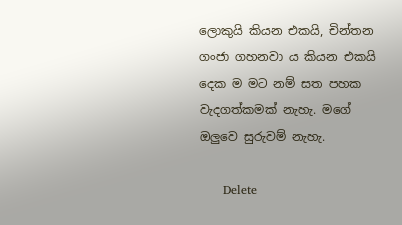ලොකුයි කියන එකයි, චින්තන ගංජා ගහනවා ය කියන එකයි දෙක ම මට නම් සත පහක වැදගත්කමක් නැහැ. මගේ ඔලුවෙ සුරුවම් නැහැ.

      Delete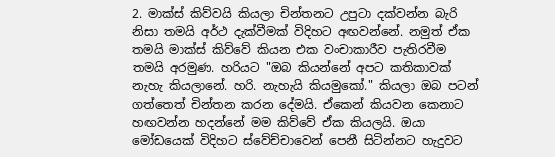2. මාක්ස් කිව්වයි කියලා චින්තනට උපුටා දක්වන්න බැරි නිසා තමයි අර්ථ දැක්වීමක් විදිහට අඟවන්නේ. නමුත් ඒක තමයි මාක්ස් කිව්වේ කියන එක වංචාකාරීව පැතිරවීම තමයි අරමුණ. හරියට "ඔබ කියන්නේ අපට කතිකාවක් නැහැ කියලානේ. හරි. නැහැයි කියමුකෝ." කියලා ඔබ පටන් ගත්තෙත් චින්තන කරන දේමයි. ඒකෙන් කියවන කෙනාට හඟවන්න හදන්නේ මම කිව්වේ ඒක කියලයි. ඔයා මෝඩයෙක් විදිහට ස්වේච්චාවෙන් පෙනී සිටින්නට හැදුවට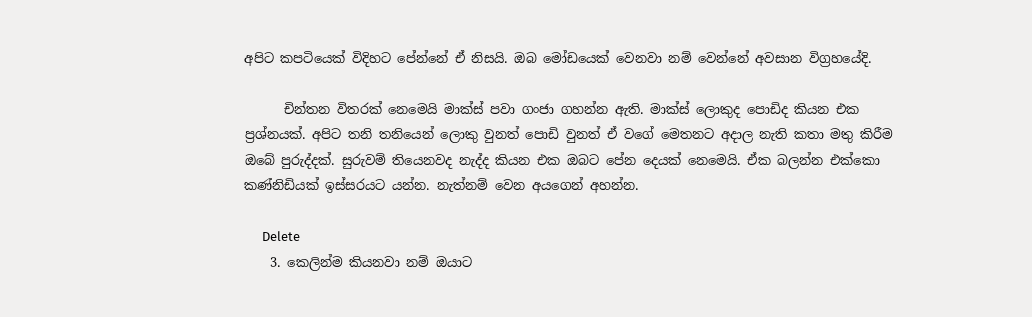අපිට කපටියෙක් විදිහට පේන්නේ ඒ නිසයි. ඔබ මෝඩයෙක් වෙනවා නම් වෙන්නේ අවසාන විග්‍රහයේදි.

      චින්තන විතරක් නෙමෙයි මාක්ස් පවා ගංජා ගහන්න ඇති. මාක්ස් ලොකුද පොඩිද කියන එක ප්‍රශ්නයක්. අපිට තනි තනියෙන් ලොකු වුනත් පොඩි වුනත් ඒ වගේ මෙතනට අදාල නැති කතා මතු කිරීම ඔබේ පුරුද්දක්. සුරුවම් තියෙනවද නැද්ද කියන එක ඔබට පේන දෙයක් නෙමෙයි. ඒක බලන්න එක්කො කණ්නිඩියක් ඉස්සරයට යන්න. නැත්නම් වෙන අයගෙන් අහන්න.

      Delete
    3. කෙලින්ම කියනවා නම් ඔයාට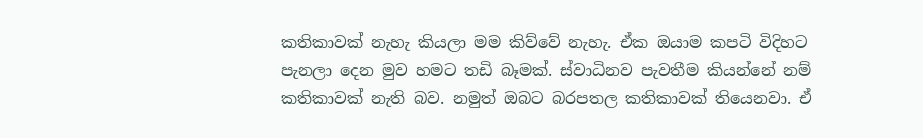කතිකාවක් නැහැ කියලා මම කිව්වේ නැහැ. ඒක ඔයාම කපටි විදිහට පැනලා දෙන මුව හමට තඩි බෑමක්. ස්වාධිනව පැවතීම කියන්නේ නම් කතිකාවක් නැති බව. නමුත් ඔබට බරපතල කතිකාවක් තියෙනවා. ඒ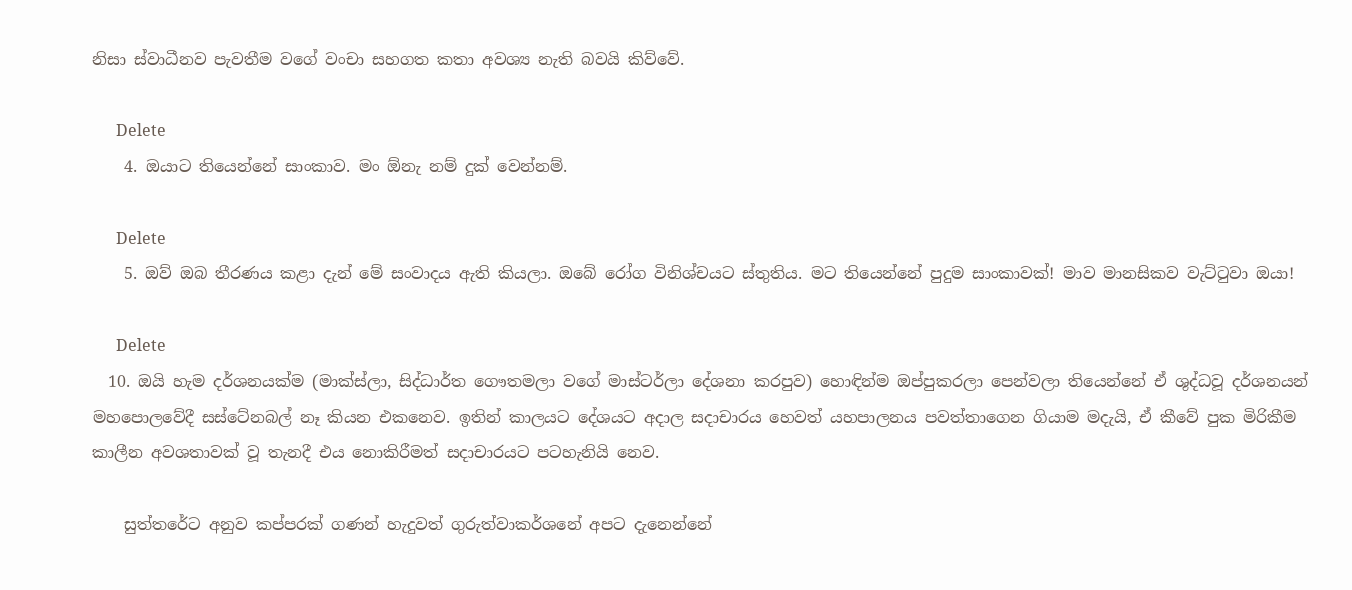නිසා ස්වාධීනව පැවතීම වගේ වංචා සහගත කතා අවශ්‍ය නැති බවයි කිව්වේ.

      Delete
    4. ඔයාට තියෙන්නේ සාංකාව. මං ඕනැ නම් දුක් වෙන්නම්.

      Delete
    5. ඔව් ඔබ තීරණය කළා දැන් මේ සංවාදය ඇති කියලා. ඔබේ රෝග විනිශ්චයට ස්තුතිය. මට තියෙන්නේ පුදුම සාංකාවක්! මාව මානසිකව වැට්ටුවා ඔයා!

      Delete
  10. ඔයි හැම දර්ශනයක්ම (මාක්ස්ලා, සිද්ධාර්ත ගෞතමලා වගේ මාස්ටර්ලා දේශනා කරපුව) හොඳින්ම ඔප්පුකරලා පෙන්වලා තියෙන්නේ ඒ ශුද්ධවූ දර්ශනයන් මහපොලවේදී සස්ටේනබල් නෑ කියන එකනෙව. ඉතින් කාලයට දේශයට අදාල සදාචාරය හෙවත් යහපාලනය පවත්තාගෙන ගියාම මදැයි, ඒ කීවේ පුක මිරිකීම කාලීන අවශතාවක් වූ තැනදී එය නොකිරීමත් සදාචාරයට පටහැනියි නෙව.

    සුත්තරේට අනුව කප්පරක් ගණන් හැදුවත් ගුරුත්වාකර්ශනේ අපට දැනෙන්නේ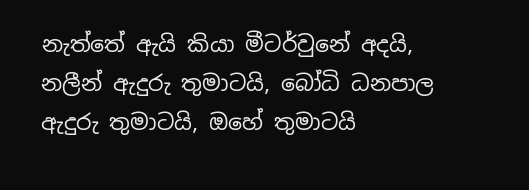නැත්තේ ඇයි කියා මීටර්වුනේ අදයි, නලීන් ඇදුරු තුමාටයි, බෝධි ධනපාල ඇදුරු තුමාටයි, ඔහේ තුමාටයි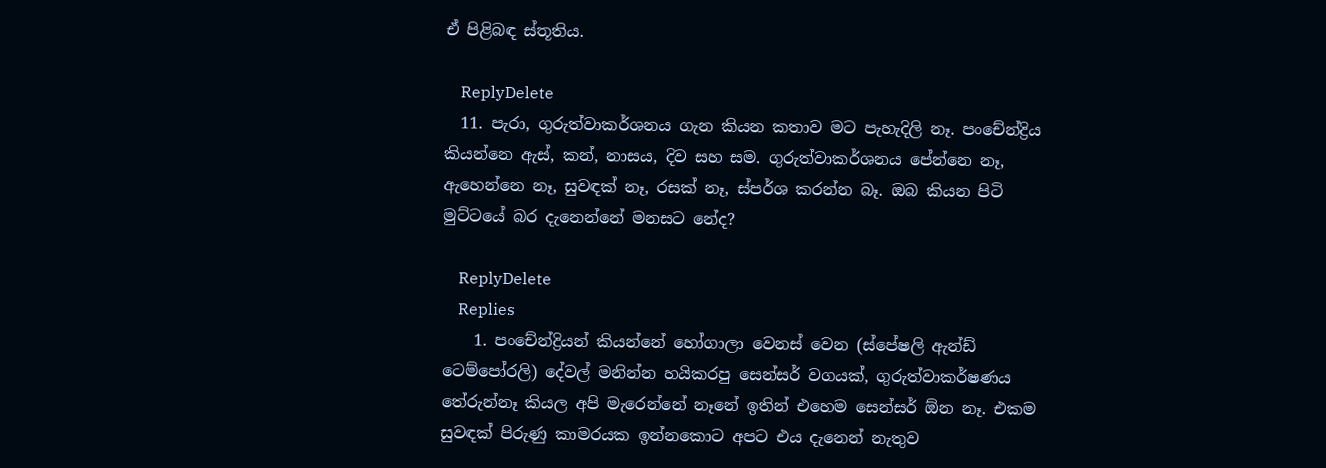ඒ පිළිබඳ ස්තූතිය.

    ReplyDelete
  11. පැරා, ගුරුත්වාකර්ශනය ගැන කියන කතාව මට පැහැදිලි නෑ. පංචේන්ද්‍රිය කියන්නෙ ඇස්, කන්, නාසය, දිව සහ සම. ගුරුත්වාකර්ශනය පේන්නෙ නෑ, ඇහෙන්නෙ නෑ, සුවඳක් නෑ, රසක් නෑ, ස්පර්ශ කරන්න බෑ. ඔබ කියන පිටි මුට්ටයේ බර දැනෙන්නේ මනසට නේද?

    ReplyDelete
    Replies
    1. පංචේන්ද්‍රියන් කියන්නේ හෝගාලා වෙනස් වෙන (ස්පේෂලි ඇන්ඩ් ටෙම්පෝරලි) දේවල් මනින්න හයිකරපු සෙන්සර් වගයක්, ගුරුත්වාකර්ෂණය තේරුන්නෑ කියල අපි මැරෙන්නේ නෑනේ ඉතින් එහෙම සෙන්සර් ඕන නෑ. එකම සුවඳක් පිරුණු කාමරයක ඉන්නකොට අපට එය දැනෙන් නැතුව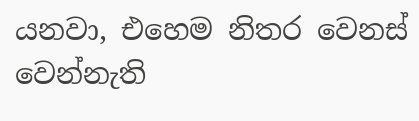යනවා, එහෙම නිතර වෙනස් වෙන්නැති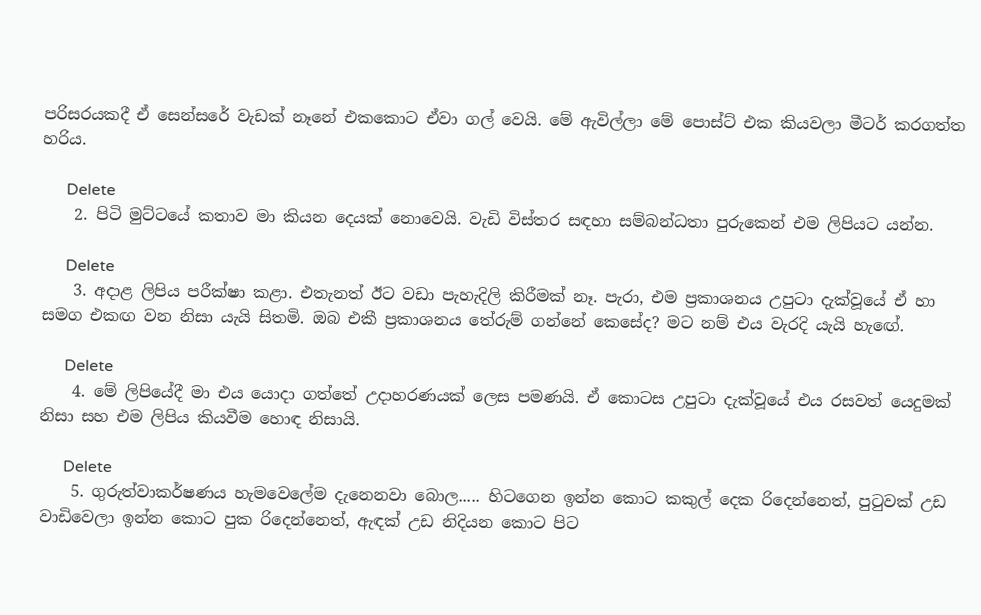පරිසරයකදී ඒ සෙන්සරේ වැඩක් නෑනේ එකකොට ඒවා ගල් වෙයි. මේ ඇවිල්ලා මේ පොස්ට් එක කියවලා මීටර් කරගත්ත හරිය.

      Delete
    2. පිටි මුට්ටයේ කතාව මා කියන දෙයක් නොවෙයි. වැඩි විස්තර සඳහා සම්බන්ධතා පුරුකෙන් එම ලිපියට යන්න.

      Delete
    3. අදාළ ලිපිය පරීක්ෂා කළා. එතැනත් ඊට වඩා පැහැදිලි කිරීමක් නෑ. පැරා, එම ප්‍රකාශනය උපුටා දැක්වූයේ ඒ හා සමග එකඟ වන නිසා යැයි සිතමි. ඔබ එකී ප්‍රකාශනය තේරුම් ගන්නේ කෙසේද? මට නම් එය වැරදි යැයි හැඟේ.

      Delete
    4. මේ ලිපියේදී මා එය යොදා ගත්තේ උදාහරණයක් ලෙස පමණයි. ඒ කොටස උපුටා දැක්වූයේ එය රසවත් යෙදුමක් නිසා සහ එම ලිපිය කියවීම හොඳ නිසායි.

      Delete
    5. ගුරුත්වාකර්ෂණය හැමවෙලේම දැනෙනවා බොල..... හිටගෙන ඉන්න කොට කකුල් දෙක රිදෙන්නෙත්, පුටුවක් උඩ වාඩිවෙලා ඉන්න කොට පුක රිදෙන්නෙත්, ඇඳක් උඩ නිදියන කොට පිට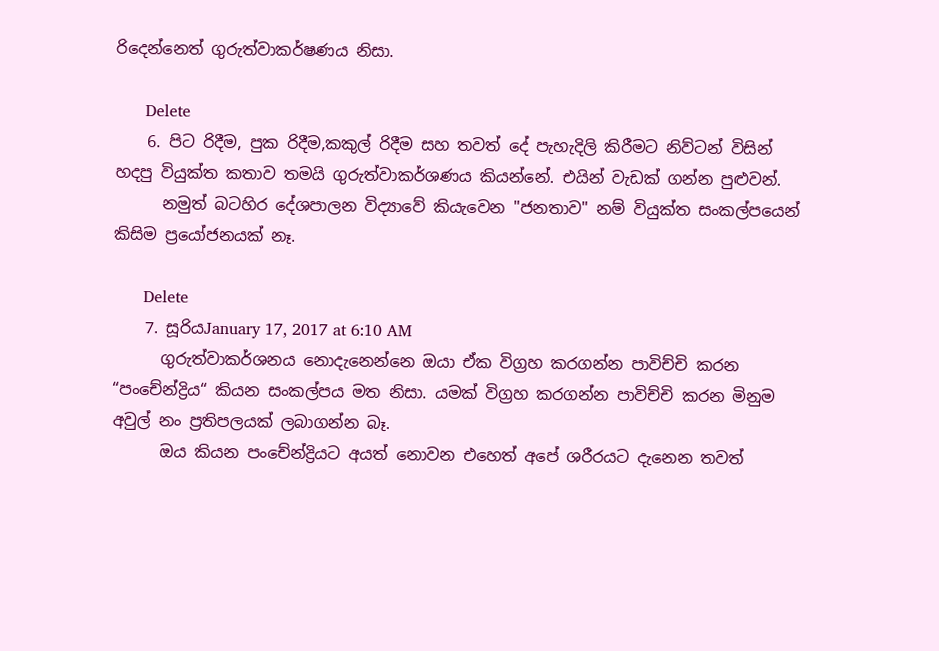රිදෙන්නෙත් ගුරුත්වාකර්ෂණය නිසා.

      Delete
    6. පිට රිදීම, පුක රිදීම,කකුල් රිදීම සහ තවත් දේ පැහැදිලි කිරීමට නිව්ටන් විසින් හදපු වියුක්ත කතාව තමයි ගුරුත්වාකර්ශණය කියන්නේ. එයින් වැඩක් ගන්න පුළුවන්.
      නමුත් බටහිර දේශපාලන විද්‍යාවේ කියැවෙන "ජනතාව" නම් වියුක්ත සංකල්පයෙන් කිසිම ප්‍රයෝජනයක් නෑ.

      Delete
    7. සූරියJanuary 17, 2017 at 6:10 AM
      ගුරුත්වාකර්ශනය නොදැනෙන්නෙ ඔයා ඒක විග්‍රහ කරගන්න පාවිච්චි කරන “පංචේන්ද්‍රිය“ කියන සංකල්පය මත නිසා. යමක් විග්‍රහ කරගන්න පාවිච්චි කරන මිනුම අවුල් නං ප්‍රතිපලයක් ලබාගන්න බෑ.
      ඔය කියන පංචේන්ද්‍රියට අයත් නොවන එහෙත් අපේ ශරීරයට දැනෙන තවත්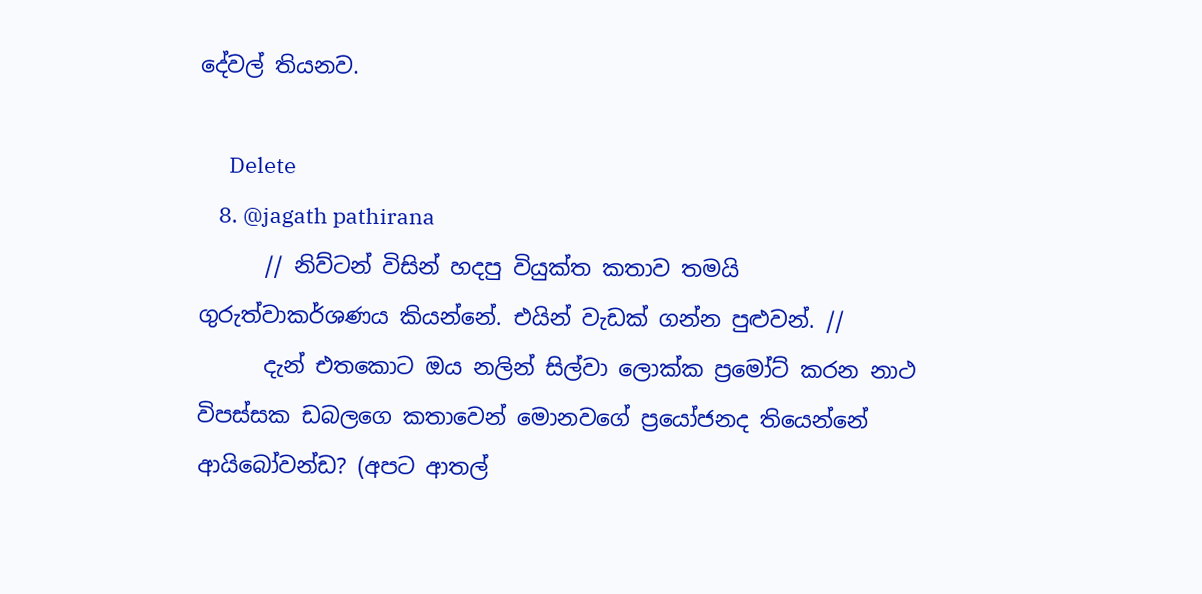දේවල් තියනව.

      Delete
    8. @jagath pathirana
      // නිව්ටන් විසින් හදපු වියුක්ත කතාව තමයි ගුරුත්වාකර්ශණය කියන්නේ. එයින් වැඩක් ගන්න පුළුවන්. //
      දැන් එතකොට ඔය නලින් සිල්වා ලොක්ක ප්‍රමෝට් කරන නාථ විපස්සක ඩබලගෙ කතාවෙන් මොනවගේ ප්‍රයෝජනද තියෙන්නේ ආයිබෝවන්ඩ? (අපට ආතල්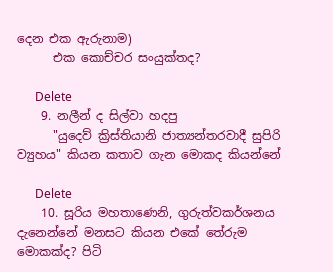දෙන එක ඇරුනාම)
      එක කොච්චර සංයුක්තද?

      Delete
    9. නලීන් ද සිල්වා හදපු
      "යුදෙව් ක්‍රිස්තියානි ජාත්‍යන්තරවාදී සුපිරි ව්‍යුහය" කියන කතාව ගැන මොකද කියන්නේ

      Delete
    10. සූරිය මහතාණෙනි, ගුරුත්වකර්ශනය දැනෙන්නේ මනසට කියන එකේ තේරුම මොකක්ද? පිටි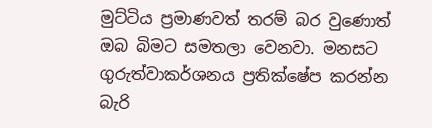මුට්ටිය ප්‍රමාණවත් තරම් බර වුණොත් ඔබ බිමට සමතලා වෙනවා. මනසට ගුරුත්වාකර්ශනය ප්‍රතික්ෂේප කරන්න බැරි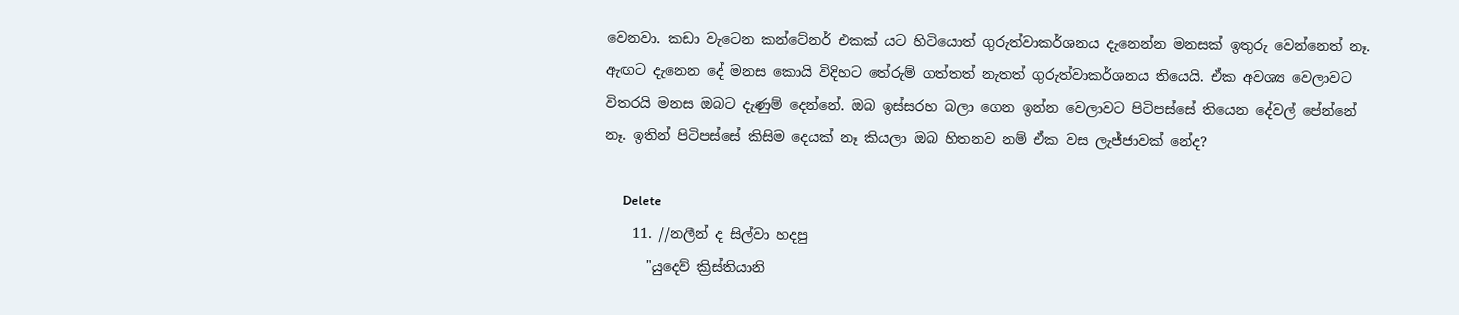වෙනවා. කඩා වැටෙන කන්ටේනර් එකක් යට හිටියොත් ගුරුත්වාකර්ශනය දැනෙන්න මනසක් ඉතුරු වෙන්නෙත් නෑ. ඇඟට දැනෙන දේ මනස කොයි විදිහට තේරුම් ගත්තත් නැතත් ගුරුත්වාකර්ශනය තියෙයි. ඒක අවශ්‍ය වෙලාවට විතරයි මනස ඔබට දැණුම් දෙන්නේ. ඔබ ඉස්සරහ බලා ගෙන ඉන්න වෙලාවට පිටිපස්සේ තියෙන දේවල් පේන්නේ නෑ. ඉතින් පිටිපස්සේ කිසිම දෙයක් නෑ කියලා ඔබ හිතනව නම් ඒක වස ලැජ්ජාවක් නේද?

      Delete
    11. //නලීන් ද සිල්වා හදපු
      "යුදෙව් ක්‍රිස්තියානි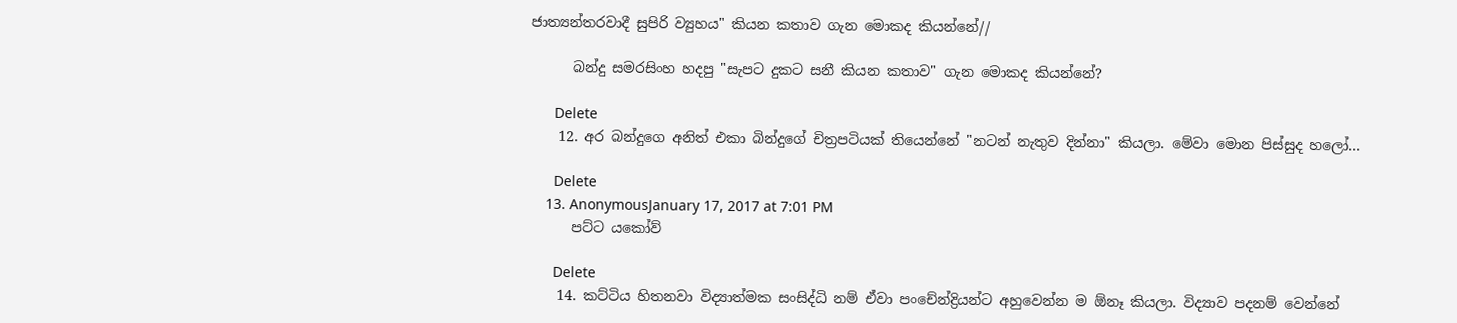ජාත්‍යන්තරවාදී සුපිරි ව්‍යුහය" කියන කතාව ගැන මොකද කියන්නේ//

      බන්දු සමරසිංහ හදපු "සැපට දුකට සනී කියන කතාව" ගැන මොකද කියන්නේ?

      Delete
    12. අර බන්දුගෙ අනිත් එකා බින්දුගේ චිත්‍රපටියක් තියෙන්නේ "නටන් නැතුව දින්නා" කියලා. මේවා මොන පිස්සුද හලෝ...

      Delete
    13. AnonymousJanuary 17, 2017 at 7:01 PM
      පට්ට යකෝව්

      Delete
    14. කට්ටිය හිතනවා විද්‍යාත්මක සංසිද්ධි නම් ඒවා පංචේන්ද්‍රියන්ට අහුවෙන්න ම ඕනෑ කියලා. විද්‍යාව පදනම් වෙන්නේ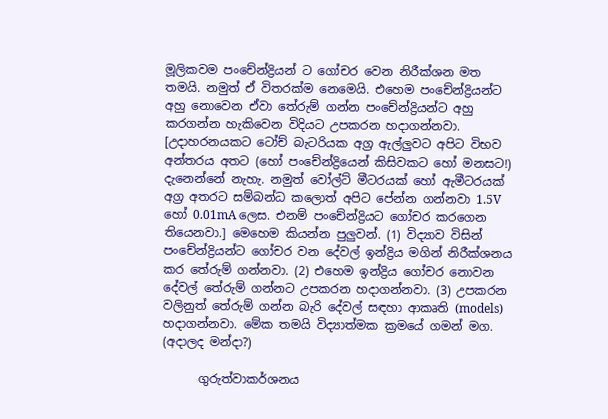මූලිකවම පංචේන්ද්‍රියන් ට ගෝචර වෙන නිරීක්ශන මත තමයි. නමුත් ඒ විතරක්ම නෙමෙයි. එහෙම පංචේන්ද්‍රියන්ට අහු නොවෙන ඒවා තේරුම් ගන්න පංචේන්ද්‍රියන්ට අහු කරගන්න හැකිවෙන විදියට උපකරන හදාගන්නවා. [උදාහරනයකට ටෝච් බැටරියක අග්‍ර ඇල්ලුවට අපිට විභව අන්තරය අතට (හෝ පංචේන්ද්‍රියෙන් කිසිවකට හෝ මනසට!) දැනෙන්නේ නැහැ. නමුත් වෝල්ට් මීටරයක් හෝ ඇමීටරයක් අග්‍ර අතරට සම්බන්ධ කලොත් අපිට පේන්න ගන්නවා 1.5V හෝ 0.01mA ලෙස. එනම් පංචේන්ද්‍රියට ගෝචර කරගෙන තියෙනවා.] මෙහෙම කියන්න පුලුවන්. (1) විද්‍යාව විසින් පංචේන්ද්‍රියන්ට ගෝචර වන දේවල් ඉන්ද්‍රිය මගින් නිරීක්ශනය කර තේරුම් ගන්නවා. (2) එහෙම ඉන්ද්‍රිය ගෝචර නොවන දේවල් තේරුම් ගන්නට උපකරන හදාගන්නවා. (3) උපකරන වලිනුත් තේරුම් ගන්න බැරි දේවල් සඳහා ආකෘති (models) හදාගන්නවා. මේක තමයි විද්‍යාත්මක ක්‍රමයේ ගමන් මග. (අදාලද මන්දා?)

      ගුරුත්වාකර්ශනය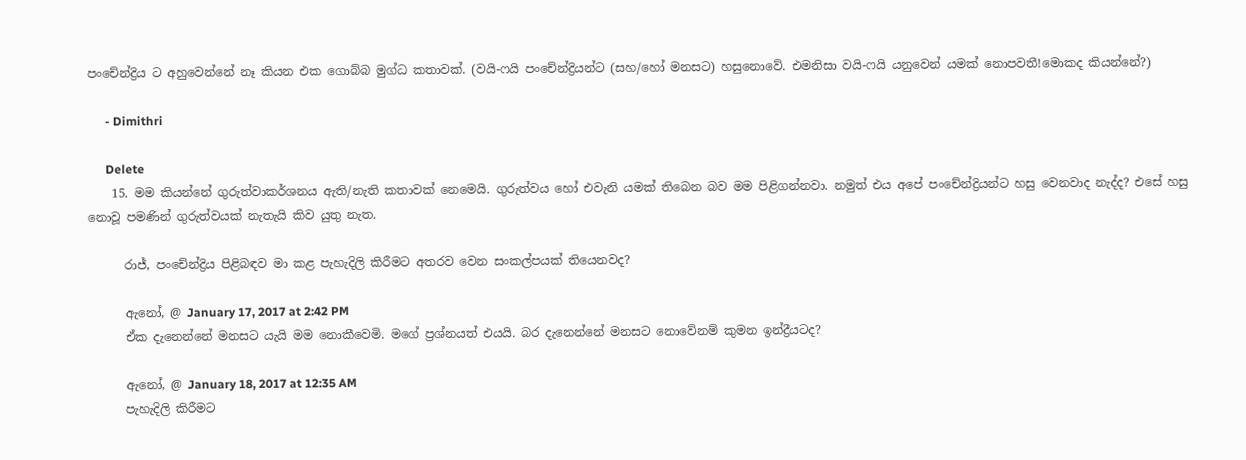පංචේන්ද්‍රිය ට අහුවෙන්නේ නෑ කියන එක ගොබ්බ මුග්ධ කතාවක්. (වයි-ෆයි පංචේන්ද්‍රියන්ට (සහ/හෝ මනසට) හසුනොවේ. එමනිසා වයි-ෆයි යනුවෙන් යමක් නොපවතී!මොකද කියන්නේ?)

      - Dimithri

      Delete
    15. මම කියන්නේ ගුරුත්වාකර්ශනය ඇති/නැති කතාවක් නෙමෙයි. ගුරුත්වය හෝ එවැනි යමක් තිබෙන බව මම පිළිගන්නවා. නමුත් එය අපේ පංචේන්ද්‍රියන්ට හසු වෙනවාද නැද්ද? එසේ හසු නොවූ පමණින් ගුරුත්වයක් නැතැයි කිව යුතු නැත.

      රාජ්, පංචේන්ද්‍රිය පිළිබඳව මා කළ පැහැදිලි කිරීමට අතරව වෙන සංකල්පයක් තියෙනවද?

      ඇනෝ, @ January 17, 2017 at 2:42 PM
      ඒක දැනෙන්නේ මනසට යැයි මම නොකීවෙමි. මගේ ප්‍රශ්නයත් එයයි. බර දැනෙන්නේ මනසට නොවේනම් කුමන ඉන්ද්‍රීයටද?

      ඇනෝ, @ January 18, 2017 at 12:35 AM
      පැහැදිලි කිරීමට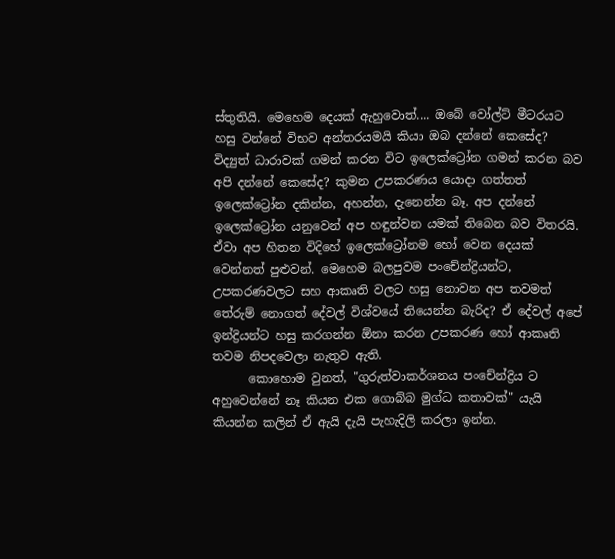ස්තුතියි. මෙහෙම දෙයක් ඇහුවොත්.... ඔබේ වෝල්ට් මීටරයට හසු වන්නේ විභව අන්තරයමයි කියා ඔබ දන්නේ කෙසේද? විද්‍යුත් ධාරාවක් ගමන් කරන විට ඉලෙක්ට්‍රෝන ගමන් කරන බව අපි දන්නේ කෙසේද? කුමන උපකරණය යොදා ගත්තත් ඉලෙක්ට්‍රෝන දකින්න, අහන්න, දැනෙන්න බෑ. අප දන්නේ ඉලෙක්ට්‍රෝන යනුවෙන් අප හඳුන්වන යමක් තිබෙන බව විතරයි. ඒවා අප හිතන විදිහේ ඉලෙක්ට්‍රෝනම හෝ වෙන දෙයක් වෙන්නත් පුළුවන්. මෙහෙම බලපුවම පංචේන්ද්‍රියන්ට, උපකරණවලට සහ ආකෘති වලට හසු නොවන අප තවමත් තේරුම් නොගත් දේවල් විශ්වයේ තියෙන්න බැරිද? ඒ දේවල් අපේ ඉන්ද්‍රියන්ට හසු කරගන්න ඕනා කරන උපකරණ හෝ ආකෘති තවම නිපදවෙලා නැතුව ඇති.
      කොහොම වුනත්, "ගුරුත්වාකර්ශනය පංචේන්ද්‍රිය ට අහුවෙන්නේ නෑ කියන එක ගොබ්බ මුග්ධ කතාවක්" යැයි කියන්න කලින් ඒ ඇයි දැයි පැහැදිලි කරලා ඉන්න.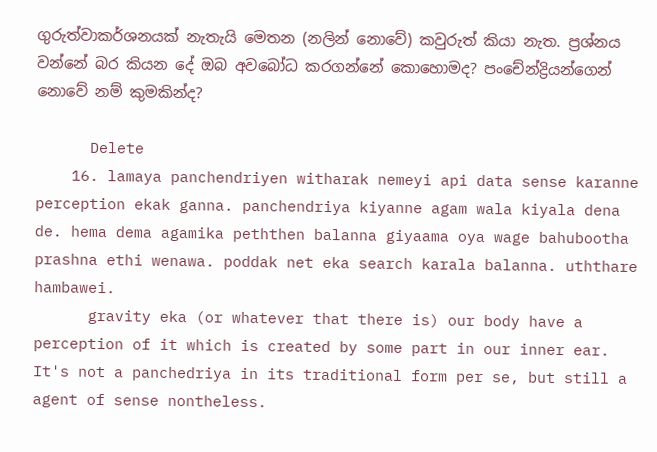ගුරුත්වාකර්ශනයක් නැතැයි මෙතන (නලින් නොවේ) කවුරුත් කියා නැත. ප්‍රශ්නය වන්නේ බර කියන දේ ඔබ අවබෝධ කරගන්නේ කොහොමද? පංචේන්ද්‍රියන්ගෙන් නොවේ නම් කුමකින්ද?

      Delete
    16. lamaya panchendriyen witharak nemeyi api data sense karanne perception ekak ganna. panchendriya kiyanne agam wala kiyala dena de. hema dema agamika peththen balanna giyaama oya wage bahubootha prashna ethi wenawa. poddak net eka search karala balanna. uththare hambawei.
      gravity eka (or whatever that there is) our body have a perception of it which is created by some part in our inner ear. It's not a panchedriya in its traditional form per se, but still a agent of sense nontheless.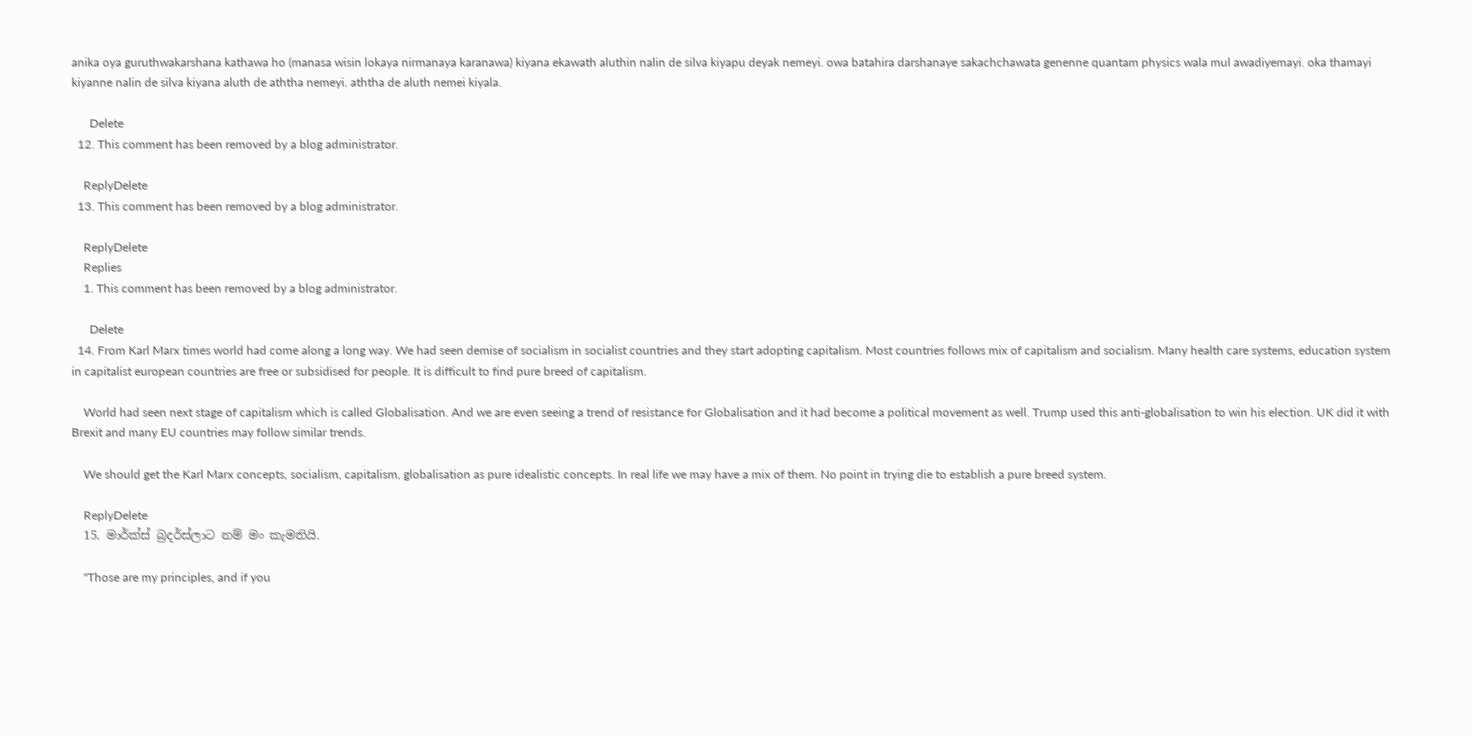anika oya guruthwakarshana kathawa ho (manasa wisin lokaya nirmanaya karanawa) kiyana ekawath aluthin nalin de silva kiyapu deyak nemeyi. owa batahira darshanaye sakachchawata genenne quantam physics wala mul awadiyemayi. oka thamayi kiyanne nalin de silva kiyana aluth de aththa nemeyi. aththa de aluth nemei kiyala.

      Delete
  12. This comment has been removed by a blog administrator.

    ReplyDelete
  13. This comment has been removed by a blog administrator.

    ReplyDelete
    Replies
    1. This comment has been removed by a blog administrator.

      Delete
  14. From Karl Marx times world had come along a long way. We had seen demise of socialism in socialist countries and they start adopting capitalism. Most countries follows mix of capitalism and socialism. Many health care systems, education system in capitalist european countries are free or subsidised for people. It is difficult to find pure breed of capitalism.

    World had seen next stage of capitalism which is called Globalisation. And we are even seeing a trend of resistance for Globalisation and it had become a political movement as well. Trump used this anti-globalisation to win his election. UK did it with Brexit and many EU countries may follow similar trends.

    We should get the Karl Marx concepts, socialism, capitalism, globalisation as pure idealistic concepts. In real life we may have a mix of them. No point in trying die to establish a pure breed system.

    ReplyDelete
  15. මාර්ක්ස් බ්‍රදර්ස්ලාට නම් මං කැමතියි.

    "Those are my principles, and if you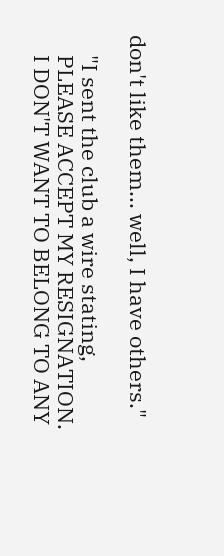don't like them... well, I have others."

    "I sent the club a wire stating,
    PLEASE ACCEPT MY RESIGNATION.
    I DON'T WANT TO BELONG TO ANY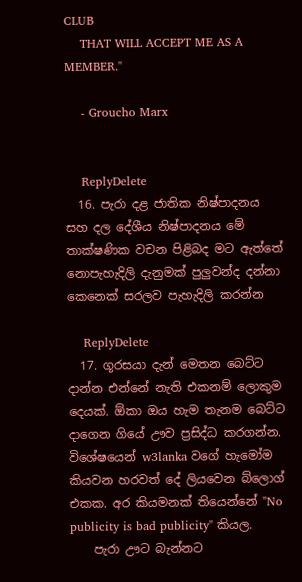CLUB
    THAT WILL ACCEPT ME AS A MEMBER."

    - Groucho Marx


    ReplyDelete
  16. පැරා දළ ජාතික නිෂ්පාදනය සහ දල දේශීය නිෂ්පාදනය මේ තාක්ෂණික වචන පිළිබද මට ඇත්තේ නොපැහැදිලි දැනුමක් පුලුවන්ද දන්නා කෙනෙක් සරලව පැහැදිලි කරන්න

    ReplyDelete
  17. ගූරසයා දැන් මෙතන බෙට්ට දාන්න එන්නේ නැති එකනම් ලොකුම දෙයක්. ඕකා ඔය හැම තැනම බෙට්ට දාගෙන ගියේ ඌව ප්‍රසිද්ධ කරගන්න. විශේෂයෙන් w3lanka වගේ හැමෝම කියවන හරවත් දේ ලියවෙන බ්ලොග් එකක. අර කියමනක් තියෙන්නේ "No publicity is bad publicity" කියල.
    පැරා ඌට බැන්නට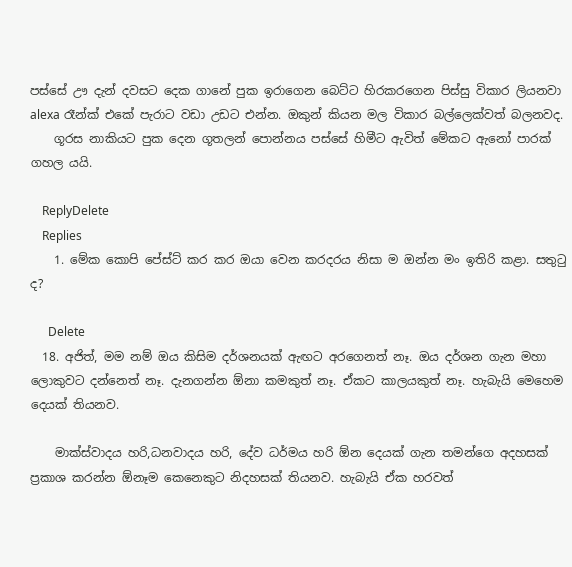පස්සේ ඌ දැන් දවසට දෙක ගානේ පුක ඉරාගෙන බෙට්ට හිරකරගෙන පිස්සු විකාර ලියනවා alexa රෑන්ක් එකේ පැරාට වඩා උඩට එන්න. ඔකුන් කියන මල විකාර බල්ලෙක්වත් බලනවද.
    ගූරස නාකියට පුක දෙන ගූතලන් පොන්නය පස්සේ හිමීට ඇවිත් මේකට ඇනෝ පාරක් ගහල යයි.

    ReplyDelete
    Replies
    1. මේක කොපි පේස්ට් කර කර ඔයා වෙන කරදරය නිසා ම ඔන්න මං ඉතිරි කළා. සතුටු ද?

      Delete
  18. අජිත්, මම නම් ඔය කිසිම දර්ශනයක් ඇඟට අරගෙනත් නෑ. ඔය දර්ශන ගැන මහා ලොකුවට දන්නෙත් නෑ. දැනගන්න ඕනා කමකුත් නෑ. ඒකට කාලයකුත් නෑ. හැබැයි මෙහෙම දෙයක් තියනව.

    මාක්ස්වාදය හරි,ධනවාදය හරි, දේව ධර්මය හරි ඕන දෙයක් ගැන තමන්ගෙ අදහසක් ප්‍රකාශ කරන්න ඕනෑම කෙනෙකුට නිදහසක් තියනව. හැබැයි ඒක හරවත්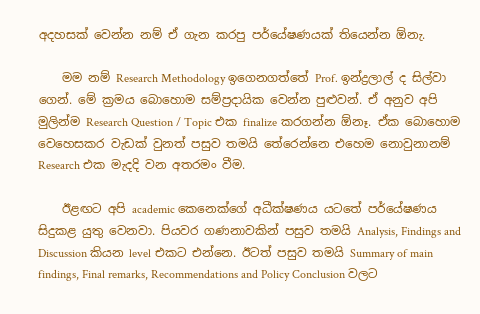අදහසක් වෙන්න නම් ඒ ගැන කරපු පර්යේෂණයක් තියෙන්න ඕනැ.

    මම නම් Research Methodology ඉගෙනගත්තේ Prof. ඉන්ද්‍රලාල් ද සිල්වා ගෙන්. මේ ක්‍රමය බොහොම සම්ප්‍රදායික වෙන්න පුළුවන්. ඒ අනුව අපි මුලින්ම Research Question / Topic එක finalize කරගන්න ඕනෑ. ඒක බොහොම වෙහෙසකර වැඩක් වුනත් පසුව තමයි තේරෙන්නෙ එහෙම නොවුනානම් Research එක මැදදි වන අතරමං වීම.

    ඊළඟට අපි academic කෙනෙක්ගේ අධීක්ෂණය යටතේ පර්යේෂණය සිදුකළ යුතු වෙනවා. පියවර ගණනාවකින් පසුව තමයි Analysis, Findings and Discussion කියන level එකට එන්නෙ. ඊටත් පසුව තමයි Summary of main findings, Final remarks, Recommendations and Policy Conclusion වලට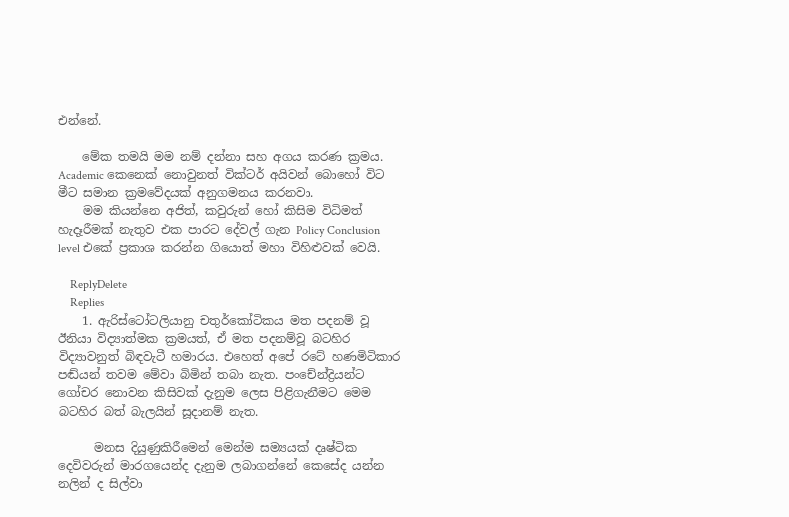එන්නේ.

    මේක තමයි මම නම් දන්නා සහ අගය කරණ ක්‍රමය. Academic කෙනෙක් නොවුනත් වික්ටර් අයිවන් බොහෝ විට මීට සමාන ක්‍රමවේදයක් අනුගමනය කරනවා.
    මම කියන්නෙ අජිත්, කවුරුන් හෝ කිසිම විධිමත් හැදෑරීමක් නැතුව එක පාරට දේවල් ගැන Policy Conclusion level එකේ ප්‍රකාශ කරන්න ගියොත් මහා විහිළුවක් වෙයි.

    ReplyDelete
    Replies
    1. ඇරිස්ටෝටලියානු චතුර්කෝටිකය මත පදනම් වූ ඊනියා විද්‍යාත්මක ක්‍ර‍මයත්, ඒ මත පදනම්වූ බටහිර විද්‍යාවනුත් බිඳවැටී හමාරය. එහෙත් අපේ රටේ හණමිටිකාර පඬ්යන් තවම මේවා බිමින් තබා නැත. පංචේන්ද්‍ර‍ියන්ට ගෝචර නොවන කිසිවක් දැනුම ලෙස පිළිගැනීමට මෙම බටහිර බත් බැලයින් සූදානම් නැත.

      මනස දියුණුකිරීමෙන් මෙන්ම සම්‍යයක් දෘෂ්ටික දෙවිවරුන් මාරගයෙන්ද දැනුම ලබාගන්නේ කෙසේද යන්න නලින් ද සිල්වා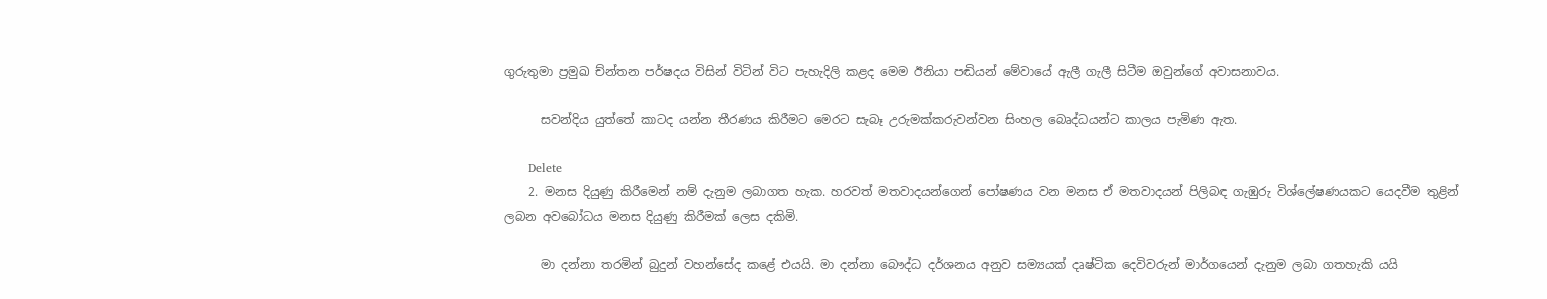ගුරුතුමා ප්‍ර‍මුඛ ච්න්තන පර්ෂදය විසින් විටින් විට පැහැදිලි කළද මෙම ඊනියා පඬියන් මේවායේ ඇලී ගැලී සිටීම ඔවුන්ගේ අවාසනාවය.

      සවන්දිය යුත්තේ කාටද යන්න තීරණය කිරීමට මෙරට සැබෑ උරුමක්කරුවන්වන සිංහල බෙෘද්ධයන්ට කාලය පැමිණ ඇත.

      Delete
    2. මනස දියුණු කිරීමෙන් නම් දැනුම ලබාගත හැක. හරවත් මතවාදයන්ගෙන් පෝෂණය වන මනස ඒ මතවාදයන් පිලිබඳ ගැඹුරු විශ්ලේෂණයකට යෙදවීම තුළින් ලබන අවබෝධය මනස දියුණු කිරීමක් ලෙස දකිමි.

      මා දන්නා තරමින් බුදුන් වහන්සේද කළේ එයයි. මා දන්නා බෞද්ධ දර්ශනය අනුව සම්‍යයක් දෘෂ්ටික දෙවිවරුන් මාර්ගයෙන් දැනුම ලබා ගතහැකි යයි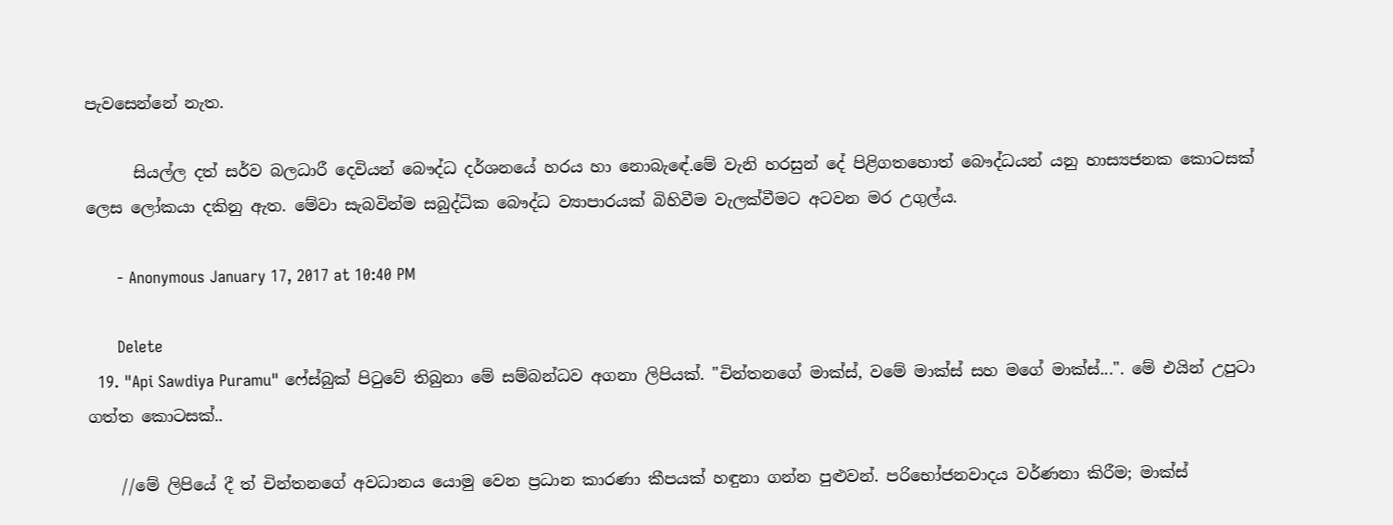පැවසෙන්නේ නැත.

      සියල්ල දත් සර්ව බලධාරී දෙවියන් බෞද්ධ දර්ශනයේ හරය හා නොබැඳේ.මේ වැනි හරසුන් දේ පිළිගතහොත් බෞද්ධයන් යනු හාස්‍යජනක කොටසක් ලෙස ලෝකයා දකිනු ඇත. මේවා සැබවින්ම සබුද්ධික බෞද්ධ ව්‍යාපාරයක් බිහිවීම වැලක්වීමට අටවන මර උගුල්ය.

      - Anonymous January 17, 2017 at 10:40 PM

      Delete
  19. "Api Sawdiya Puramu" ෆේස්බුක් පිටුවේ තිබුනා මේ සම්බන්ධව අගනා ලිපියක්. "චින්තනගේ මාක්ස්, වමේ මාක්ස් සහ මගේ මාක්ස්...". මේ එයින් උපුටා ගත්ත කොටසක්..

    //මේ ලිපියේ දී ත් චින්තනගේ අවධානය යොමු වෙන ප්‍රධාන කාරණා කීපයක් හඳුනා ගන්න පුළුවන්. පරිභෝජනවාදය වර්ණනා කිරීම; මාක්ස්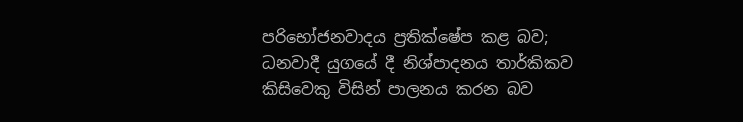පරිභෝජනවාදය ප්‍රතික්ෂේප කළ බව; ධනවාදී යුගයේ දී නිශ්පාදනය තාර්කිකව කිසිවෙකු විසින් පාලනය කරන බව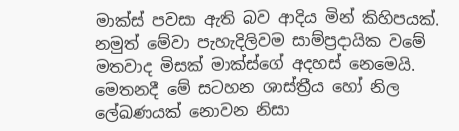මාක්ස් පවසා ඇති බව ආදිය මින් කිහිපයක්. නමුත් මේවා පැහැදිලිවම සාම්ප්‍රදායික වමේ මතවාද මිසක් මාක්ස්ගේ අදහස් නෙමෙයි. මෙතනදී මේ සටහන ශාස්ත්‍රීය හෝ නිල ලේඛණයක් නොවන නිසා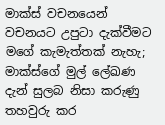මාක්ස් වචනයෙන් වචනයට උපුටා දැක්වීමට මගේ කැමැත්තක් නැහැ; මාක්ස්ගේ මුල් ලේඛණ දැන් සුලබ නිසා කරුණු තහවුරු කර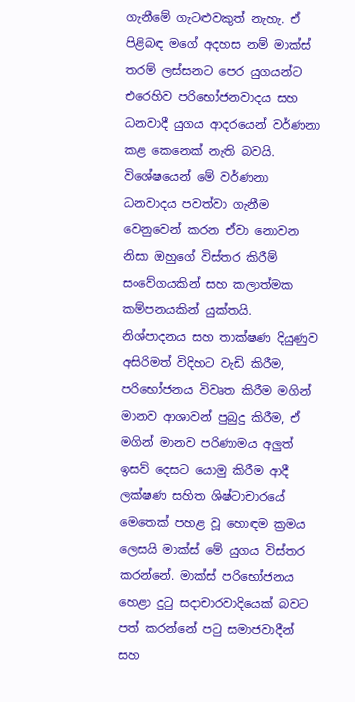ගැනීමේ ගැටළුවකුත් නැහැ. ඒ පිළිබඳ මගේ අදහස නම් මාක්ස් තරම් ලස්සනට පෙර යුගයන්ට එරෙහිව පරිභෝජනවාදය සහ ධනවාදී යුගය ආදරයෙන් වර්ණනා කළ කෙනෙක් නැති බවයි. විශේෂයෙන් මේ වර්ණනා ධනවාදය පවත්වා ගැනීම වෙනුවෙන් කරන ඒවා නොවන නිසා ඔහුගේ විස්තර කිරීම් සංවේගයකින් සහ කලාත්මක කම්පනයකින් යුක්තයි. නිශ්පාදනය සහ තාක්ෂණ දියුණුව අසිරිමත් විදිහට වැඩි කිරීම, පරිභෝජනය විවෘත කිරීම මගින් මානව ආශාවන් පුබුදු කිරීම, ඒ මගින් මානව පරිණාමය අලුත් ඉසව් දෙසට යොමු කිරීම ආදී ලක්ෂණ සහිත ශිෂ්ටාචාරයේ මෙතෙක් පහළ වූ හොඳම ක්‍රමය ලෙසයි මාක්ස් මේ යුගය විස්තර කරන්නේ. මාක්ස් පරිභෝජනය හෙළා දුටු සදාචාරවාදියෙක් බවට පත් කරන්නේ පටු සමාජවාදීන් සහ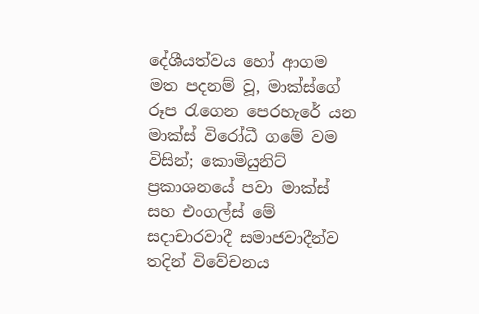දේශීයත්වය හෝ ආගම මත පදනම් වූ, මාක්ස්ගේ රූප රැගෙන පෙරහැරේ යන මාක්ස් විරෝධී ගමේ වම විසින්; කොමියුනිට් ප්‍රකාශනයේ පවා මාක්ස් සහ එංගල්ස් මේ සදාචාරවාදී සමාජවාදීන්ව තදින් විවේචනය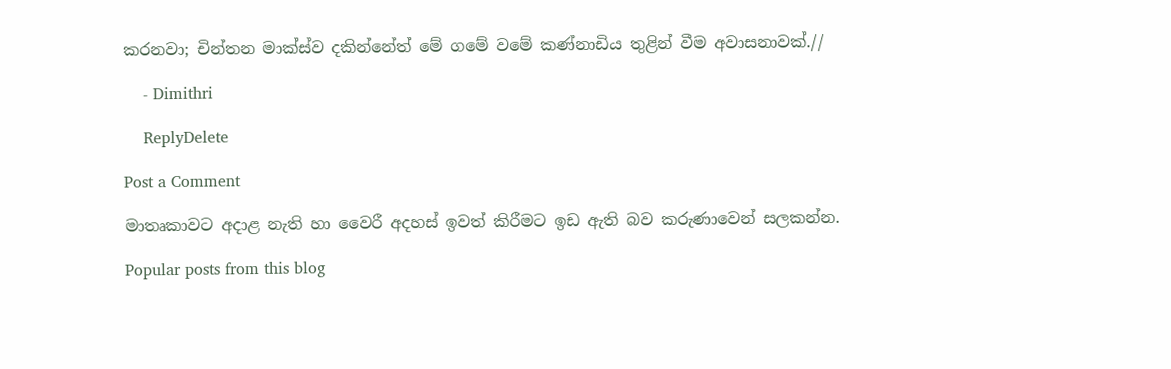කරනවා; චින්තන මාක්ස්ව දකින්නේත් මේ ගමේ වමේ කණ්නාඩිය තුළින් වීම අවාසනාවක්.//

    - Dimithri

    ReplyDelete

Post a Comment

මාතෘකාවට අදාළ නැති හා වෛරී අදහස් ඉවත් කිරීමට ඉඩ ඇති බව කරුණාවෙන් සලකන්න.

Popular posts from this blog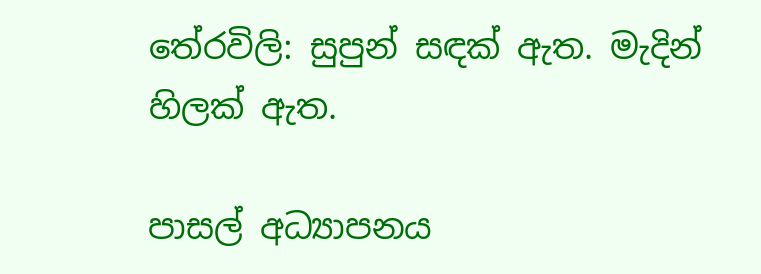තේරවිලි: සුපුන් සඳක් ඇත. මැදින් හිලක් ඇත.

පාසල් අධ්‍යාපනය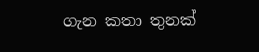ගැන කතා තුනක්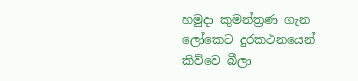හමුදා කුමන්ත්‍රණ ගැන ලෝකෙට දුරකථනයෙන් කිව්වෙ බීලා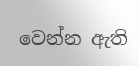වෙන්න ඇති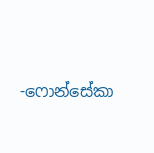-ෆොන්සේකා